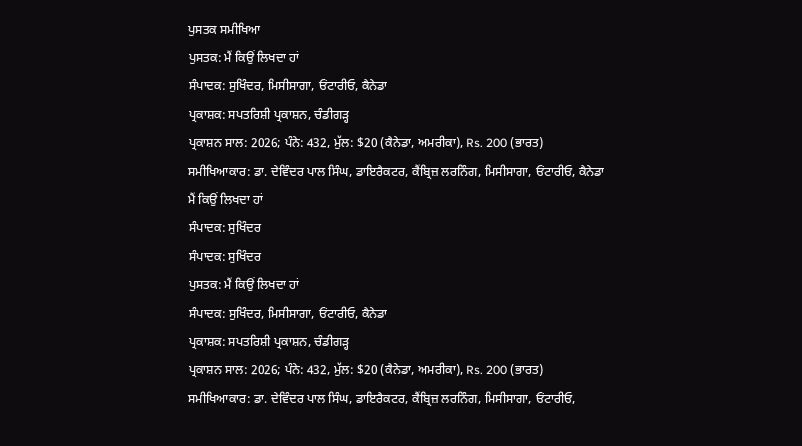ਪੁਸਤਕ ਸਮੀਖਿਆ
ਪੁਸਤਕ: ਮੈਂ ਕਿਉਂ ਲਿਖਦਾ ਹਾਂ
ਸੰਪਾਦਕ: ਸੁਖਿੰਦਰ, ਮਿਸੀਸਾਗਾ, ਓਂਟਾਰੀਓ, ਕੈਨੇਡਾ
ਪ੍ਰਕਾਸ਼ਕ: ਸਪਤਰਿਸ਼ੀ ਪ੍ਰਕਾਸ਼ਨ, ਚੰਡੀਗੜ੍ਹ
ਪ੍ਰਕਾਸ਼ਨ ਸਾਲ: 2026; ਪੰਨੇ: 432, ਮੁੱਲ: $20 (ਕੈਨੇਡਾ, ਅਮਰੀਕਾ), Rs. 200 (ਭਾਰਤ)
ਸਮੀਖਿਆਕਾਰ: ਡਾ. ਦੇਵਿੰਦਰ ਪਾਲ ਸਿੰਘ, ਡਾਇਰੈਕਟਰ, ਕੈਂਬ੍ਰਿਜ਼ ਲਰਨਿੰਗ, ਮਿਸੀਸਾਗਾ, ਓਂਟਾਰੀਓ, ਕੈਨੇਡਾ
ਮੈਂ ਕਿਉਂ ਲਿਖਦਾ ਹਾਂ
ਸੰਪਾਦਕ: ਸੁਖਿੰਦਰ
ਸੰਪਾਦਕ: ਸੁਖਿੰਦਰ
ਪੁਸਤਕ: ਮੈਂ ਕਿਉਂ ਲਿਖਦਾ ਹਾਂ
ਸੰਪਾਦਕ: ਸੁਖਿੰਦਰ, ਮਿਸੀਸਾਗਾ, ਓਂਟਾਰੀਓ, ਕੈਨੇਡਾ
ਪ੍ਰਕਾਸ਼ਕ: ਸਪਤਰਿਸ਼ੀ ਪ੍ਰਕਾਸ਼ਨ, ਚੰਡੀਗੜ੍ਹ
ਪ੍ਰਕਾਸ਼ਨ ਸਾਲ: 2026; ਪੰਨੇ: 432, ਮੁੱਲ: $20 (ਕੈਨੇਡਾ, ਅਮਰੀਕਾ), Rs. 200 (ਭਾਰਤ)
ਸਮੀਖਿਆਕਾਰ: ਡਾ. ਦੇਵਿੰਦਰ ਪਾਲ ਸਿੰਘ, ਡਾਇਰੈਕਟਰ, ਕੈਂਬ੍ਰਿਜ਼ ਲਰਨਿੰਗ, ਮਿਸੀਸਾਗਾ, ਓਂਟਾਰੀਓ,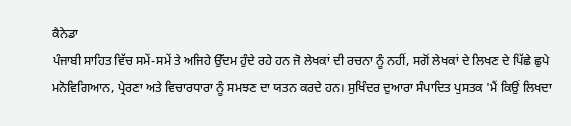ਕੈਨੇਡਾ
ਪੰਜਾਬੀ ਸਾਹਿਤ ਵਿੱਚ ਸਮੇਂ-ਸਮੇਂ ਤੇ ਅਜਿਹੇ ਉੱਦਮ ਹੁੰਦੇ ਰਹੇ ਹਨ ਜੋ ਲੇਖਕਾਂ ਦੀ ਰਚਨਾ ਨੂੰ ਨਹੀਂ, ਸਗੋਂ ਲੇਖਕਾਂ ਦੇ ਲਿਖਣ ਦੇ ਪਿੱਛੇ ਛੁਪੇ ਮਨੋਵਿਗਿਆਨ, ਪ੍ਰੇਰਣਾ ਅਤੇ ਵਿਚਾਰਧਾਰਾ ਨੂੰ ਸਮਝਣ ਦਾ ਯਤਨ ਕਰਦੇ ਹਨ। ਸੁਖਿੰਦਰ ਦੁਆਰਾ ਸੰਪਾਦਿਤ ਪੁਸਤਕ 'ਮੈਂ ਕਿਉਂ ਲਿਖਦਾ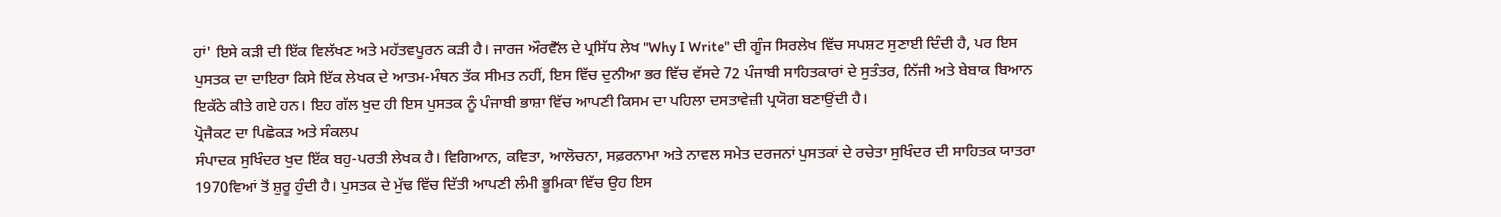ਹਾਂ' ਇਸੇ ਕੜੀ ਦੀ ਇੱਕ ਵਿਲੱਖਣ ਅਤੇ ਮਹੱਤਵਪੂਰਨ ਕੜੀ ਹੈ। ਜਾਰਜ ਔਰਵੈੱਲ ਦੇ ਪ੍ਰਸਿੱਧ ਲੇਖ "Why I Write" ਦੀ ਗੂੰਜ ਸਿਰਲੇਖ ਵਿੱਚ ਸਪਸ਼ਟ ਸੁਣਾਈ ਦਿੰਦੀ ਹੈ, ਪਰ ਇਸ ਪੁਸਤਕ ਦਾ ਦਾਇਰਾ ਕਿਸੇ ਇੱਕ ਲੇਖਕ ਦੇ ਆਤਮ-ਮੰਥਨ ਤੱਕ ਸੀਮਤ ਨਹੀਂ, ਇਸ ਵਿੱਚ ਦੁਨੀਆ ਭਰ ਵਿੱਚ ਵੱਸਦੇ 72 ਪੰਜਾਬੀ ਸਾਹਿਤਕਾਰਾਂ ਦੇ ਸੁਤੰਤਰ, ਨਿੱਜੀ ਅਤੇ ਬੇਬਾਕ ਬਿਆਨ ਇਕੱਠੇ ਕੀਤੇ ਗਏ ਹਨ। ਇਹ ਗੱਲ ਖੁਦ ਹੀ ਇਸ ਪੁਸਤਕ ਨੂੰ ਪੰਜਾਬੀ ਭਾਸ਼ਾ ਵਿੱਚ ਆਪਣੀ ਕਿਸਮ ਦਾ ਪਹਿਲਾ ਦਸਤਾਵੇਜ਼ੀ ਪ੍ਰਯੋਗ ਬਣਾਉਂਦੀ ਹੈ।
ਪ੍ਰੋਜੈਕਟ ਦਾ ਪਿਛੋਕੜ ਅਤੇ ਸੰਕਲਪ
ਸੰਪਾਦਕ ਸੁਖਿੰਦਰ ਖੁਦ ਇੱਕ ਬਹੁ-ਪਰਤੀ ਲੇਖਕ ਹੈ। ਵਿਗਿਆਨ, ਕਵਿਤਾ, ਆਲੋਚਨਾ, ਸਫ਼ਰਨਾਮਾ ਅਤੇ ਨਾਵਲ ਸਮੇਤ ਦਰਜਨਾਂ ਪੁਸਤਕਾਂ ਦੇ ਰਚੇਤਾ ਸੁਖਿੰਦਰ ਦੀ ਸਾਹਿਤਕ ਯਾਤਰਾ 1970ਵਿਆਂ ਤੋਂ ਸ਼ੁਰੂ ਹੁੰਦੀ ਹੈ। ਪੁਸਤਕ ਦੇ ਮੁੱਢ ਵਿੱਚ ਦਿੱਤੀ ਆਪਣੀ ਲੰਮੀ ਭੂਮਿਕਾ ਵਿੱਚ ਉਹ ਇਸ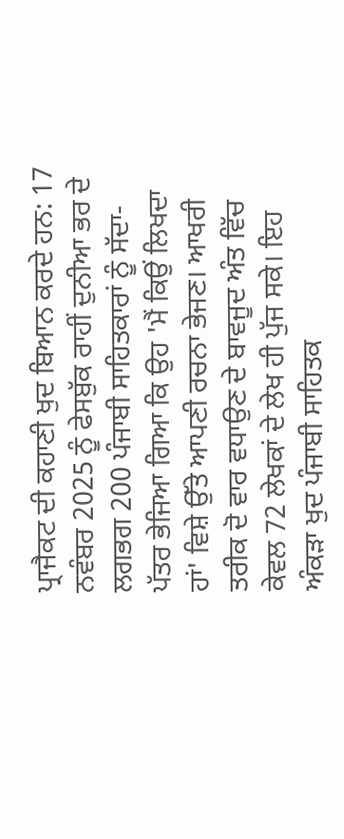ਪ੍ਰਾਜੈਕਟ ਦੀ ਕਹਾਣੀ ਖੁਦ ਬਿਆਨ ਕਰਦੇ ਹਨ: 17 ਨਵੰਬਰ 2025 ਨੂੰ ਫੇਸਬੁੱਕ ਰਾਹੀਂ ਦੁਨੀਆ ਭਰ ਦੇ ਲਗਭਗ 200 ਪੰਜਾਬੀ ਸਾਹਿਤਕਾਰਾਂ ਨੂੰ ਸੱਦਾ-ਪੱਤਰ ਭੇਜਿਆ ਗਿਆ ਕਿ ਉਹ 'ਮੈਂ ਕਿਉਂ ਲਿਖਦਾ ਹਾਂ' ਵਿਸ਼ੇ ਉੱਤੇ ਆਪਣੀ ਰਚਨਾ ਭੇਜਣ। ਆਖਰੀ ਤਰੀਕ ਦੋ ਵਾਰ ਵਧਾਉਣ ਦੇ ਬਾਵਜੂਦ ਅੰਤ ਵਿੱਚ ਕੇਵਲ 72 ਲੇਖਕਾਂ ਦੇ ਲੇਖ ਹੀ ਪੁੱਜ ਸਕੇ। ਇਹ ਅੰਕੜਾ ਖੁਦ ਪੰਜਾਬੀ ਸਾਹਿਤਕ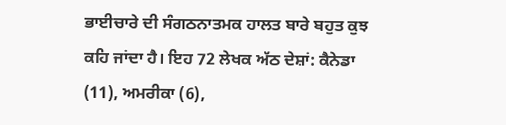ਭਾਈਚਾਰੇ ਦੀ ਸੰਗਠਨਾਤਮਕ ਹਾਲਤ ਬਾਰੇ ਬਹੁਤ ਕੁਝ ਕਹਿ ਜਾਂਦਾ ਹੈ। ਇਹ 72 ਲੇਖਕ ਅੱਠ ਦੇਸ਼ਾਂ: ਕੈਨੇਡਾ (11), ਅਮਰੀਕਾ (6),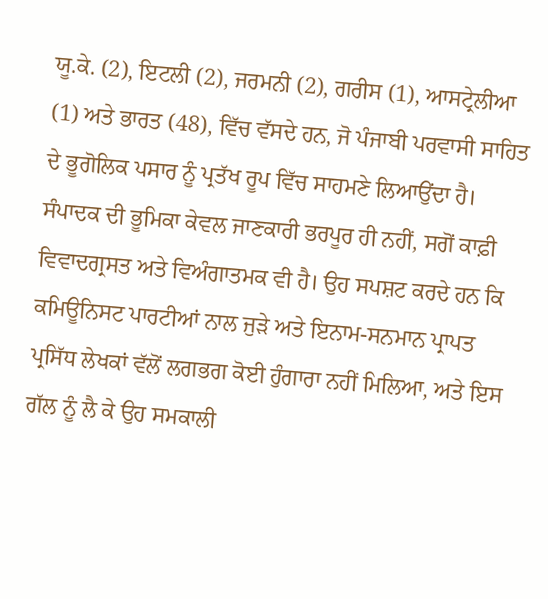ਯੂ.ਕੇ. (2), ਇਟਲੀ (2), ਜਰਮਨੀ (2), ਗਰੀਸ (1), ਆਸਟ੍ਰੇਲੀਆ (1) ਅਤੇ ਭਾਰਤ (48), ਵਿੱਚ ਵੱਸਦੇ ਹਨ, ਜੋ ਪੰਜਾਬੀ ਪਰਵਾਸੀ ਸਾਹਿਤ ਦੇ ਭੂਗੋਲਿਕ ਪਸਾਰ ਨੂੰ ਪ੍ਰਤੱਖ ਰੂਪ ਵਿੱਚ ਸਾਹਮਣੇ ਲਿਆਉਂਦਾ ਹੈ।
ਸੰਪਾਦਕ ਦੀ ਭੂਮਿਕਾ ਕੇਵਲ ਜਾਣਕਾਰੀ ਭਰਪੂਰ ਹੀ ਨਹੀਂ, ਸਗੋਂ ਕਾਫ਼ੀ ਵਿਵਾਦਗ੍ਰਸਤ ਅਤੇ ਵਿਅੰਗਾਤਮਕ ਵੀ ਹੈ। ਉਹ ਸਪਸ਼ਟ ਕਰਦੇ ਹਨ ਕਿ ਕਮਿਊਨਿਸਟ ਪਾਰਟੀਆਂ ਨਾਲ ਜੁੜੇ ਅਤੇ ਇਨਾਮ-ਸਨਮਾਨ ਪ੍ਰਾਪਤ ਪ੍ਰਸਿੱਧ ਲੇਖਕਾਂ ਵੱਲੋਂ ਲਗਭਗ ਕੋਈ ਹੁੰਗਾਰਾ ਨਹੀਂ ਮਿਲਿਆ, ਅਤੇ ਇਸ ਗੱਲ ਨੂੰ ਲੈ ਕੇ ਉਹ ਸਮਕਾਲੀ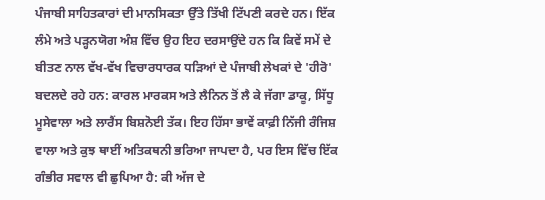ਪੰਜਾਬੀ ਸਾਹਿਤਕਾਰਾਂ ਦੀ ਮਾਨਸਿਕਤਾ ਉੱਤੇ ਤਿੱਖੀ ਟਿੱਪਣੀ ਕਰਦੇ ਹਨ। ਇੱਕ ਲੰਮੇ ਅਤੇ ਪੜ੍ਹਨਯੋਗ ਅੰਸ਼ ਵਿੱਚ ਉਹ ਇਹ ਦਰਸਾਉਂਦੇ ਹਨ ਕਿ ਕਿਵੇਂ ਸਮੇਂ ਦੇ ਬੀਤਣ ਨਾਲ ਵੱਖ-ਵੱਖ ਵਿਚਾਰਧਾਰਕ ਧੜਿਆਂ ਦੇ ਪੰਜਾਬੀ ਲੇਖਕਾਂ ਦੇ 'ਹੀਰੋ' ਬਦਲਦੇ ਰਹੇ ਹਨ: ਕਾਰਲ ਮਾਰਕਸ ਅਤੇ ਲੈਨਿਨ ਤੋਂ ਲੈ ਕੇ ਜੱਗਾ ਡਾਕੂ, ਸਿੱਧੂ ਮੂਸੇਵਾਲਾ ਅਤੇ ਲਾਰੈਂਸ ਬਿਸ਼ਨੋਈ ਤੱਕ। ਇਹ ਹਿੱਸਾ ਭਾਵੇਂ ਕਾਫ਼ੀ ਨਿੱਜੀ ਰੰਜਿਸ਼ ਵਾਲਾ ਅਤੇ ਕੁਝ ਥਾਈਂ ਅਤਿਕਥਨੀ ਭਰਿਆ ਜਾਪਦਾ ਹੈ, ਪਰ ਇਸ ਵਿੱਚ ਇੱਕ ਗੰਭੀਰ ਸਵਾਲ ਵੀ ਛੁਪਿਆ ਹੈ: ਕੀ ਅੱਜ ਦੇ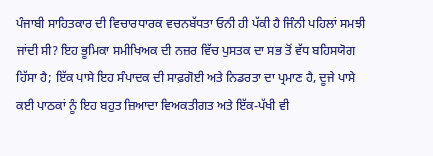ਪੰਜਾਬੀ ਸਾਹਿਤਕਾਰ ਦੀ ਵਿਚਾਰਧਾਰਕ ਵਚਨਬੱਧਤਾ ਓਨੀ ਹੀ ਪੱਕੀ ਹੈ ਜਿੰਨੀ ਪਹਿਲਾਂ ਸਮਝੀ ਜਾਂਦੀ ਸੀ? ਇਹ ਭੂਮਿਕਾ ਸਮੀਖਿਅਕ ਦੀ ਨਜ਼ਰ ਵਿੱਚ ਪੁਸਤਕ ਦਾ ਸਭ ਤੋਂ ਵੱਧ ਬਹਿਸਯੋਗ ਹਿੱਸਾ ਹੈ; ਇੱਕ ਪਾਸੇ ਇਹ ਸੰਪਾਦਕ ਦੀ ਸਾਫ਼ਗੋਈ ਅਤੇ ਨਿਡਰਤਾ ਦਾ ਪ੍ਰਮਾਣ ਹੈ, ਦੂਜੇ ਪਾਸੇ ਕਈ ਪਾਠਕਾਂ ਨੂੰ ਇਹ ਬਹੁਤ ਜ਼ਿਆਦਾ ਵਿਅਕਤੀਗਤ ਅਤੇ ਇੱਕ-ਪੱਖੀ ਵੀ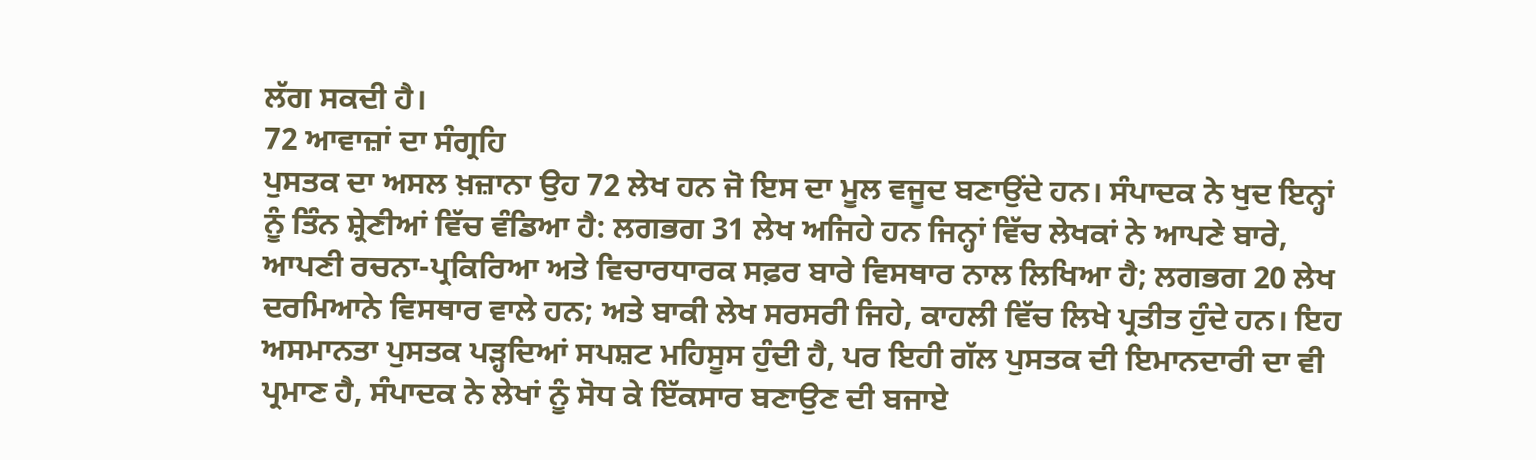ਲੱਗ ਸਕਦੀ ਹੈ।
72 ਆਵਾਜ਼ਾਂ ਦਾ ਸੰਗ੍ਰਹਿ
ਪੁਸਤਕ ਦਾ ਅਸਲ ਖ਼ਜ਼ਾਨਾ ਉਹ 72 ਲੇਖ ਹਨ ਜੋ ਇਸ ਦਾ ਮੂਲ ਵਜੂਦ ਬਣਾਉਂਦੇ ਹਨ। ਸੰਪਾਦਕ ਨੇ ਖੁਦ ਇਨ੍ਹਾਂ ਨੂੰ ਤਿੰਨ ਸ਼੍ਰੇਣੀਆਂ ਵਿੱਚ ਵੰਡਿਆ ਹੈ: ਲਗਭਗ 31 ਲੇਖ ਅਜਿਹੇ ਹਨ ਜਿਨ੍ਹਾਂ ਵਿੱਚ ਲੇਖਕਾਂ ਨੇ ਆਪਣੇ ਬਾਰੇ, ਆਪਣੀ ਰਚਨਾ-ਪ੍ਰਕਿਰਿਆ ਅਤੇ ਵਿਚਾਰਧਾਰਕ ਸਫ਼ਰ ਬਾਰੇ ਵਿਸਥਾਰ ਨਾਲ ਲਿਖਿਆ ਹੈ; ਲਗਭਗ 20 ਲੇਖ ਦਰਮਿਆਨੇ ਵਿਸਥਾਰ ਵਾਲੇ ਹਨ; ਅਤੇ ਬਾਕੀ ਲੇਖ ਸਰਸਰੀ ਜਿਹੇ, ਕਾਹਲੀ ਵਿੱਚ ਲਿਖੇ ਪ੍ਰਤੀਤ ਹੁੰਦੇ ਹਨ। ਇਹ ਅਸਮਾਨਤਾ ਪੁਸਤਕ ਪੜ੍ਹਦਿਆਂ ਸਪਸ਼ਟ ਮਹਿਸੂਸ ਹੁੰਦੀ ਹੈ, ਪਰ ਇਹੀ ਗੱਲ ਪੁਸਤਕ ਦੀ ਇਮਾਨਦਾਰੀ ਦਾ ਵੀ ਪ੍ਰਮਾਣ ਹੈ, ਸੰਪਾਦਕ ਨੇ ਲੇਖਾਂ ਨੂੰ ਸੋਧ ਕੇ ਇੱਕਸਾਰ ਬਣਾਉਣ ਦੀ ਬਜਾਏ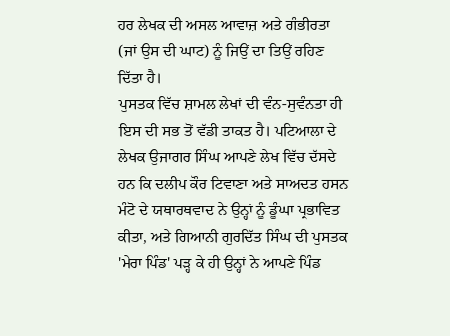ਹਰ ਲੇਖਕ ਦੀ ਅਸਲ ਆਵਾਜ਼ ਅਤੇ ਗੰਭੀਰਤਾ (ਜਾਂ ਉਸ ਦੀ ਘਾਟ) ਨੂੰ ਜਿਉਂ ਦਾ ਤਿਉਂ ਰਹਿਣ ਦਿੱਤਾ ਹੈ।
ਪੁਸਤਕ ਵਿੱਚ ਸ਼ਾਮਲ ਲੇਖਾਂ ਦੀ ਵੰਨ-ਸੁਵੰਨਤਾ ਹੀ ਇਸ ਦੀ ਸਭ ਤੋਂ ਵੱਡੀ ਤਾਕਤ ਹੈ। ਪਟਿਆਲਾ ਦੇ ਲੇਖਕ ਉਜਾਗਰ ਸਿੰਘ ਆਪਣੇ ਲੇਖ ਵਿੱਚ ਦੱਸਦੇ ਹਨ ਕਿ ਦਲੀਪ ਕੌਰ ਟਿਵਾਣਾ ਅਤੇ ਸਾਅਦਤ ਹਸਨ ਮੰਟੋ ਦੇ ਯਥਾਰਥਵਾਦ ਨੇ ਉਨ੍ਹਾਂ ਨੂੰ ਡੂੰਘਾ ਪ੍ਰਭਾਵਿਤ ਕੀਤਾ, ਅਤੇ ਗਿਆਨੀ ਗੁਰਦਿੱਤ ਸਿੰਘ ਦੀ ਪੁਸਤਕ 'ਮੇਰਾ ਪਿੰਡ' ਪੜ੍ਹ ਕੇ ਹੀ ਉਨ੍ਹਾਂ ਨੇ ਆਪਣੇ ਪਿੰਡ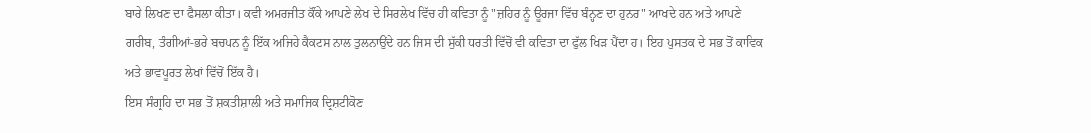ਬਾਰੇ ਲਿਖਣ ਦਾ ਫੈਸਲਾ ਕੀਤਾ। ਕਵੀ ਅਮਰਜੀਤ ਕੌਂਕੇ ਆਪਣੇ ਲੇਖ ਦੇ ਸਿਰਲੇਖ ਵਿੱਚ ਹੀ ਕਵਿਤਾ ਨੂੰ "ਜ਼ਹਿਰ ਨੂੰ ਊਰਜਾ ਵਿੱਚ ਬੰਨ੍ਹਣ ਦਾ ਹੁਨਰ" ਆਖਦੇ ਹਨ ਅਤੇ ਆਪਣੇ ਗਰੀਬ, ਤੰਗੀਆਂ-ਭਰੇ ਬਚਪਨ ਨੂੰ ਇੱਕ ਅਜਿਹੇ ਕੈਕਟਸ ਨਾਲ ਤੁਲਨਾਉਂਦੇ ਹਨ ਜਿਸ ਦੀ ਸੁੱਕੀ ਧਰਤੀ ਵਿੱਚੋਂ ਵੀ ਕਵਿਤਾ ਦਾ ਫੁੱਲ ਖਿੜ ਪੈਂਦਾ ਹ। ਇਹ ਪੁਸਤਕ ਦੇ ਸਭ ਤੋਂ ਕਾਵਿਕ ਅਤੇ ਭਾਵਪੂਰਤ ਲੇਖਾਂ ਵਿੱਚੋਂ ਇੱਕ ਹੈ।
ਇਸ ਸੰਗ੍ਰਹਿ ਦਾ ਸਭ ਤੋਂ ਸ਼ਕਤੀਸ਼ਾਲੀ ਅਤੇ ਸਮਾਜਿਕ ਦ੍ਰਿਸ਼ਟੀਕੋਣ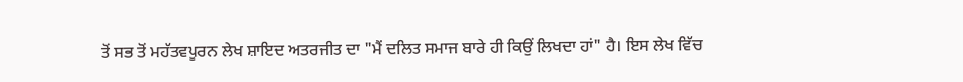ਤੋਂ ਸਭ ਤੋਂ ਮਹੱਤਵਪੂਰਨ ਲੇਖ ਸ਼ਾਇਦ ਅਤਰਜੀਤ ਦਾ "ਮੈਂ ਦਲਿਤ ਸਮਾਜ ਬਾਰੇ ਹੀ ਕਿਉਂ ਲਿਖਦਾ ਹਾਂ" ਹੈ। ਇਸ ਲੇਖ ਵਿੱਚ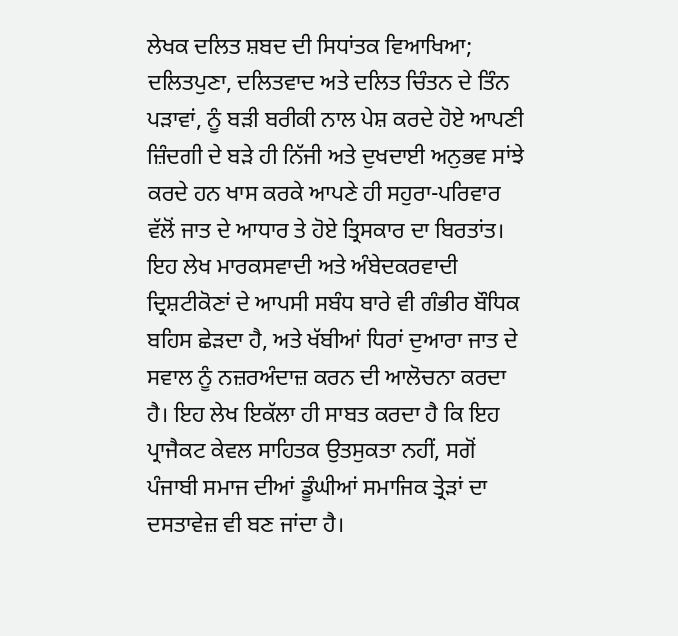ਲੇਖਕ ਦਲਿਤ ਸ਼ਬਦ ਦੀ ਸਿਧਾਂਤਕ ਵਿਆਖਿਆ; ਦਲਿਤਪੁਣਾ, ਦਲਿਤਵਾਦ ਅਤੇ ਦਲਿਤ ਚਿੰਤਨ ਦੇ ਤਿੰਨ ਪੜਾਵਾਂ, ਨੂੰ ਬੜੀ ਬਰੀਕੀ ਨਾਲ ਪੇਸ਼ ਕਰਦੇ ਹੋਏ ਆਪਣੀ ਜ਼ਿੰਦਗੀ ਦੇ ਬੜੇ ਹੀ ਨਿੱਜੀ ਅਤੇ ਦੁਖਦਾਈ ਅਨੁਭਵ ਸਾਂਝੇ ਕਰਦੇ ਹਨ ਖਾਸ ਕਰਕੇ ਆਪਣੇ ਹੀ ਸਹੁਰਾ-ਪਰਿਵਾਰ ਵੱਲੋਂ ਜਾਤ ਦੇ ਆਧਾਰ ਤੇ ਹੋਏ ਤ੍ਰਿਸਕਾਰ ਦਾ ਬਿਰਤਾਂਤ। ਇਹ ਲੇਖ ਮਾਰਕਸਵਾਦੀ ਅਤੇ ਅੰਬੇਦਕਰਵਾਦੀ ਦ੍ਰਿਸ਼ਟੀਕੋਣਾਂ ਦੇ ਆਪਸੀ ਸਬੰਧ ਬਾਰੇ ਵੀ ਗੰਭੀਰ ਬੌਧਿਕ ਬਹਿਸ ਛੇੜਦਾ ਹੈ, ਅਤੇ ਖੱਬੀਆਂ ਧਿਰਾਂ ਦੁਆਰਾ ਜਾਤ ਦੇ ਸਵਾਲ ਨੂੰ ਨਜ਼ਰਅੰਦਾਜ਼ ਕਰਨ ਦੀ ਆਲੋਚਨਾ ਕਰਦਾ ਹੈ। ਇਹ ਲੇਖ ਇਕੱਲਾ ਹੀ ਸਾਬਤ ਕਰਦਾ ਹੈ ਕਿ ਇਹ ਪ੍ਰਾਜੈਕਟ ਕੇਵਲ ਸਾਹਿਤਕ ਉਤਸੁਕਤਾ ਨਹੀਂ, ਸਗੋਂ ਪੰਜਾਬੀ ਸਮਾਜ ਦੀਆਂ ਡੂੰਘੀਆਂ ਸਮਾਜਿਕ ਤ੍ਰੇੜਾਂ ਦਾ ਦਸਤਾਵੇਜ਼ ਵੀ ਬਣ ਜਾਂਦਾ ਹੈ।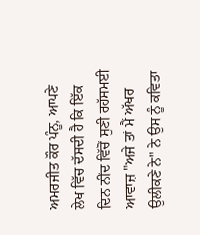ਅਮਰਜੀਤ ਕੌਰ ਪੰਨੂ, ਆਪਣੇ ਲੇਖ ਵਿੱਚ ਦੱਸਦੀ ਹੈ ਕਿ ਇੱਕ ਦਿਨ ਨੀਂਦ ਵਿੱਚੋਂ ਸੁਣੀ ਰਹੱਸਮਈ ਆਵਾਜ਼ "ਅਜੇ ਤਾਂ ਮੈਂ ਅੱਖਰ ਉਲੀਕਣੇ ਨੇ" ਨੇ ਉਸ ਨੂੰ ਕਵਿਤਾ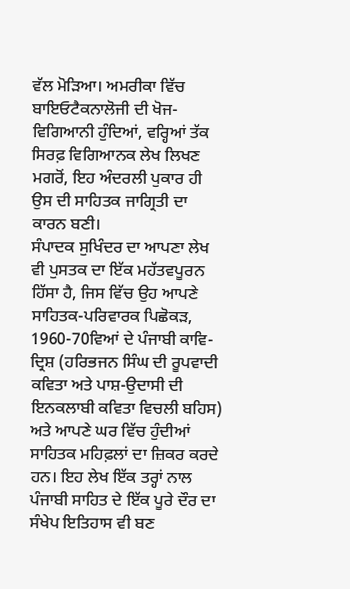ਵੱਲ ਮੋੜਿਆ। ਅਮਰੀਕਾ ਵਿੱਚ ਬਾਇਓਟੈਕਨਾਲੋਜੀ ਦੀ ਖੋਜ-ਵਿਗਿਆਨੀ ਹੁੰਦਿਆਂ, ਵਰ੍ਹਿਆਂ ਤੱਕ ਸਿਰਫ਼ ਵਿਗਿਆਨਕ ਲੇਖ ਲਿਖਣ ਮਗਰੋਂ, ਇਹ ਅੰਦਰਲੀ ਪੁਕਾਰ ਹੀ ਉਸ ਦੀ ਸਾਹਿਤਕ ਜਾਗ੍ਰਿਤੀ ਦਾ ਕਾਰਨ ਬਣੀ।
ਸੰਪਾਦਕ ਸੁਖਿੰਦਰ ਦਾ ਆਪਣਾ ਲੇਖ ਵੀ ਪੁਸਤਕ ਦਾ ਇੱਕ ਮਹੱਤਵਪੂਰਨ ਹਿੱਸਾ ਹੈ, ਜਿਸ ਵਿੱਚ ਉਹ ਆਪਣੇ ਸਾਹਿਤਕ-ਪਰਿਵਾਰਕ ਪਿਛੋਕੜ, 1960-70ਵਿਆਂ ਦੇ ਪੰਜਾਬੀ ਕਾਵਿ-ਦ੍ਰਿਸ਼ (ਹਰਿਭਜਨ ਸਿੰਘ ਦੀ ਰੂਪਵਾਦੀ ਕਵਿਤਾ ਅਤੇ ਪਾਸ਼-ਉਦਾਸੀ ਦੀ ਇਨਕਲਾਬੀ ਕਵਿਤਾ ਵਿਚਲੀ ਬਹਿਸ) ਅਤੇ ਆਪਣੇ ਘਰ ਵਿੱਚ ਹੁੰਦੀਆਂ ਸਾਹਿਤਕ ਮਹਿਫ਼ਲਾਂ ਦਾ ਜ਼ਿਕਰ ਕਰਦੇ ਹਨ। ਇਹ ਲੇਖ ਇੱਕ ਤਰ੍ਹਾਂ ਨਾਲ ਪੰਜਾਬੀ ਸਾਹਿਤ ਦੇ ਇੱਕ ਪੂਰੇ ਦੌਰ ਦਾ ਸੰਖੇਪ ਇਤਿਹਾਸ ਵੀ ਬਣ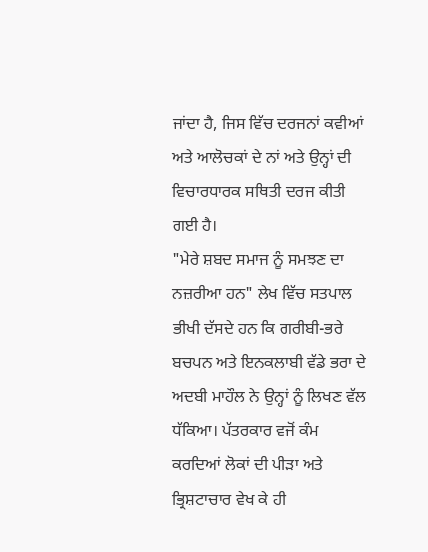ਜਾਂਦਾ ਹੈ, ਜਿਸ ਵਿੱਚ ਦਰਜਨਾਂ ਕਵੀਆਂ ਅਤੇ ਆਲੋਚਕਾਂ ਦੇ ਨਾਂ ਅਤੇ ਉਨ੍ਹਾਂ ਦੀ ਵਿਚਾਰਧਾਰਕ ਸਥਿਤੀ ਦਰਜ ਕੀਤੀ ਗਈ ਹੈ।
"ਮੇਰੇ ਸ਼ਬਦ ਸਮਾਜ ਨੂੰ ਸਮਝਣ ਦਾ ਨਜ਼ਰੀਆ ਹਨ" ਲੇਖ ਵਿੱਚ ਸਤਪਾਲ ਭੀਖੀ ਦੱਸਦੇ ਹਨ ਕਿ ਗਰੀਬੀ-ਭਰੇ ਬਚਪਨ ਅਤੇ ਇਨਕਲਾਬੀ ਵੱਡੇ ਭਰਾ ਦੇ ਅਦਬੀ ਮਾਹੌਲ ਨੇ ਉਨ੍ਹਾਂ ਨੂੰ ਲਿਖਣ ਵੱਲ ਧੱਕਿਆ। ਪੱਤਰਕਾਰ ਵਜੋਂ ਕੰਮ ਕਰਦਿਆਂ ਲੋਕਾਂ ਦੀ ਪੀੜਾ ਅਤੇ ਭ੍ਰਿਸ਼ਟਾਚਾਰ ਵੇਖ ਕੇ ਹੀ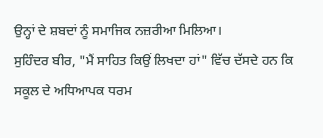ਉਨ੍ਹਾਂ ਦੇ ਸ਼ਬਦਾਂ ਨੂੰ ਸਮਾਜਿਕ ਨਜ਼ਰੀਆ ਮਿਲਿਆ।
ਸੁਹਿੰਦਰ ਬੀਰ, "ਮੈਂ ਸਾਹਿਤ ਕਿਉਂ ਲਿਖਦਾ ਹਾਂ" ਵਿੱਚ ਦੱਸਦੇ ਹਨ ਕਿ ਸਕੂਲ ਦੇ ਅਧਿਆਪਕ ਧਰਮ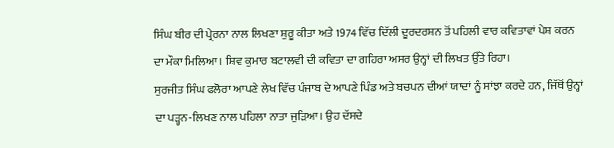ਸਿੰਘ ਬੀਰ ਦੀ ਪ੍ਰੇਰਨਾ ਨਾਲ ਲਿਖਣਾ ਸ਼ੁਰੂ ਕੀਤਾ ਅਤੇ 1974 ਵਿੱਚ ਦਿੱਲੀ ਦੂਰਦਰਸ਼ਨ ਤੋਂ ਪਹਿਲੀ ਵਾਰ ਕਵਿਤਾਵਾਂ ਪੇਸ਼ ਕਰਨ ਦਾ ਮੌਕਾ ਮਿਲਿਆ। ਸ਼ਿਵ ਕੁਮਾਰ ਬਟਾਲਵੀ ਦੀ ਕਵਿਤਾ ਦਾ ਗਹਿਰਾ ਅਸਰ ਉਨ੍ਹਾਂ ਦੀ ਲਿਖਤ ਉੱਤੇ ਰਿਹਾ।
ਸੁਰਜੀਤ ਸਿੰਘ ਫਲੋਰਾ ਆਪਣੇ ਲੇਖ ਵਿੱਚ ਪੰਜਾਬ ਦੇ ਆਪਣੇ ਪਿੰਡ ਅਤੇ ਬਚਪਨ ਦੀਆਂ ਯਾਦਾਂ ਨੂੰ ਸਾਂਝਾ ਕਰਦੇ ਹਨ, ਜਿੱਥੋਂ ਉਨ੍ਹਾਂ ਦਾ ਪੜ੍ਹਨ-ਲਿਖਣ ਨਾਲ ਪਹਿਲਾ ਨਾਤਾ ਜੁੜਿਆ। ਉਹ ਦੱਸਦੇ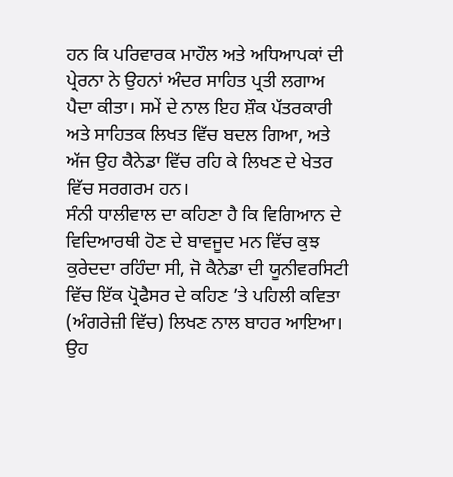ਹਨ ਕਿ ਪਰਿਵਾਰਕ ਮਾਹੌਲ ਅਤੇ ਅਧਿਆਪਕਾਂ ਦੀ ਪ੍ਰੇਰਨਾ ਨੇ ਉਹਨਾਂ ਅੰਦਰ ਸਾਹਿਤ ਪ੍ਰਤੀ ਲਗਾਅ ਪੈਦਾ ਕੀਤਾ। ਸਮੇਂ ਦੇ ਨਾਲ ਇਹ ਸ਼ੌਕ ਪੱਤਰਕਾਰੀ ਅਤੇ ਸਾਹਿਤਕ ਲਿਖਤ ਵਿੱਚ ਬਦਲ ਗਿਆ, ਅਤੇ ਅੱਜ ਉਹ ਕੈਨੇਡਾ ਵਿੱਚ ਰਹਿ ਕੇ ਲਿਖਣ ਦੇ ਖੇਤਰ ਵਿੱਚ ਸਰਗਰਮ ਹਨ।
ਸੰਨੀ ਧਾਲੀਵਾਲ ਦਾ ਕਹਿਣਾ ਹੈ ਕਿ ਵਿਗਿਆਨ ਦੇ ਵਿਦਿਆਰਥੀ ਹੋਣ ਦੇ ਬਾਵਜੂਦ ਮਨ ਵਿੱਚ ਕੁਝ ਕੁਰੇਦਦਾ ਰਹਿੰਦਾ ਸੀ, ਜੋ ਕੈਨੇਡਾ ਦੀ ਯੂਨੀਵਰਸਿਟੀ ਵਿੱਚ ਇੱਕ ਪ੍ਰੋਫੈਸਰ ਦੇ ਕਹਿਣ ’ਤੇ ਪਹਿਲੀ ਕਵਿਤਾ (ਅੰਗਰੇਜ਼ੀ ਵਿੱਚ) ਲਿਖਣ ਨਾਲ ਬਾਹਰ ਆਇਆ। ਉਹ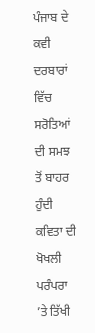ਪੰਜਾਬ ਦੇ ਕਵੀ ਦਰਬਾਰਾਂ ਵਿੱਚ ਸਰੋਤਿਆਂ ਦੀ ਸਮਝ ਤੋਂ ਬਾਹਰ ਹੁੰਦੀ ਕਵਿਤਾ ਦੀ ਖੋਖਲੀ ਪਰੰਪਰਾ ’ਤੇ ਤਿੱਖੀ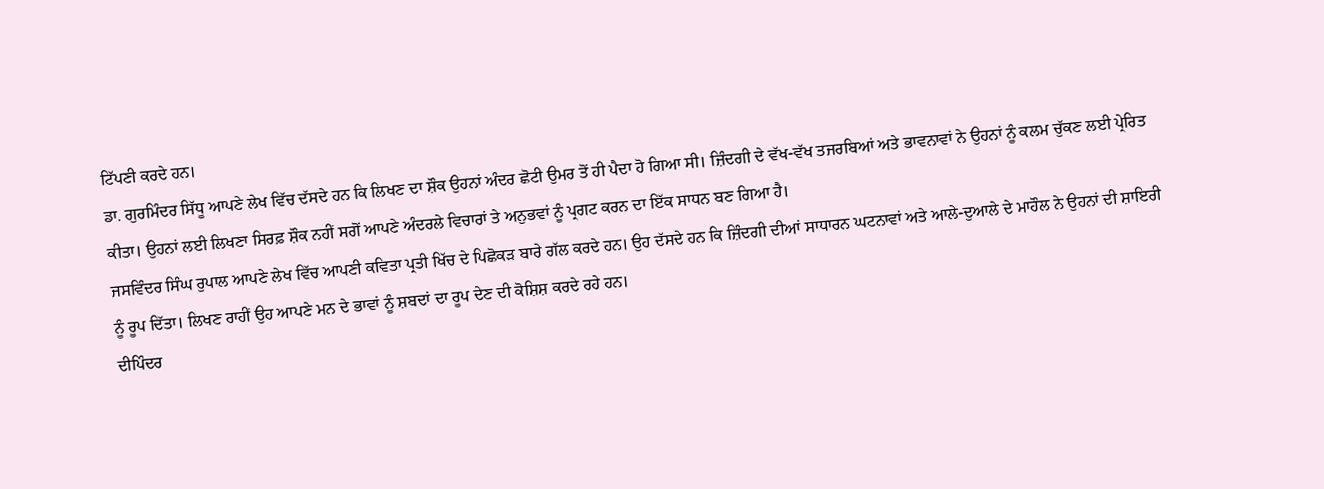ਟਿੱਪਣੀ ਕਰਦੇ ਹਨ।
ਡਾ. ਗੁਰਮਿੰਦਰ ਸਿੱਧੂ ਆਪਣੇ ਲੇਖ ਵਿੱਚ ਦੱਸਦੇ ਹਨ ਕਿ ਲਿਖਣ ਦਾ ਸ਼ੌਕ ਉਹਨਾਂ ਅੰਦਰ ਛੋਟੀ ਉਮਰ ਤੋਂ ਹੀ ਪੈਦਾ ਹੋ ਗਿਆ ਸੀ। ਜ਼ਿੰਦਗੀ ਦੇ ਵੱਖ-ਵੱਖ ਤਜਰਬਿਆਂ ਅਤੇ ਭਾਵਨਾਵਾਂ ਨੇ ਉਹਨਾਂ ਨੂੰ ਕਲਮ ਚੁੱਕਣ ਲਈ ਪ੍ਰੇਰਿਤ ਕੀਤਾ। ਉਹਨਾਂ ਲਈ ਲਿਖਣਾ ਸਿਰਫ਼ ਸ਼ੌਕ ਨਹੀਂ ਸਗੋਂ ਆਪਣੇ ਅੰਦਰਲੇ ਵਿਚਾਰਾਂ ਤੇ ਅਨੁਭਵਾਂ ਨੂੰ ਪ੍ਰਗਟ ਕਰਨ ਦਾ ਇੱਕ ਸਾਧਨ ਬਣ ਗਿਆ ਹੈ।
ਜਸਵਿੰਦਰ ਸਿੰਘ ਰੁਪਾਲ ਆਪਣੇ ਲੇਖ ਵਿੱਚ ਆਪਣੀ ਕਵਿਤਾ ਪ੍ਰਤੀ ਖਿੱਚ ਦੇ ਪਿਛੋਕੜ ਬਾਰੇ ਗੱਲ ਕਰਦੇ ਹਨ। ਉਹ ਦੱਸਦੇ ਹਨ ਕਿ ਜ਼ਿੰਦਗੀ ਦੀਆਂ ਸਾਧਾਰਨ ਘਟਨਾਵਾਂ ਅਤੇ ਆਲੇ-ਦੁਆਲੇ ਦੇ ਮਾਹੌਲ ਨੇ ਉਹਨਾਂ ਦੀ ਸ਼ਾਇਰੀ ਨੂੰ ਰੂਪ ਦਿੱਤਾ। ਲਿਖਣ ਰਾਹੀਂ ਉਹ ਆਪਣੇ ਮਨ ਦੇ ਭਾਵਾਂ ਨੂੰ ਸ਼ਬਦਾਂ ਦਾ ਰੂਪ ਦੇਣ ਦੀ ਕੋਸ਼ਿਸ਼ ਕਰਦੇ ਰਹੇ ਹਨ।
ਦੀਪਿੰਦਰ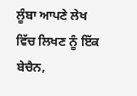ਲੂੰਬਾ ਆਪਣੇ ਲੇਖ ਵਿੱਚ ਲਿਖਣ ਨੂੰ ਇੱਕ ਬੇਚੈਨ,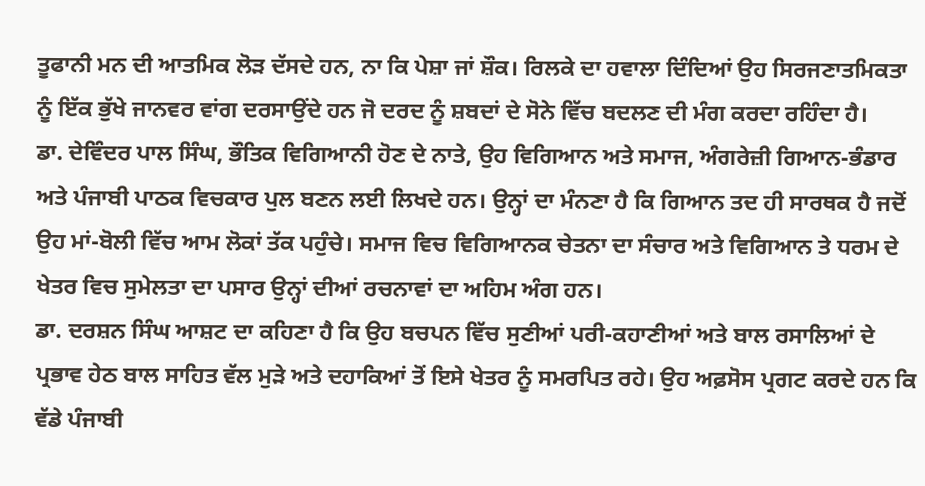ਤੂਫਾਨੀ ਮਨ ਦੀ ਆਤਮਿਕ ਲੋੜ ਦੱਸਦੇ ਹਨ, ਨਾ ਕਿ ਪੇਸ਼ਾ ਜਾਂ ਸ਼ੌਕ। ਰਿਲਕੇ ਦਾ ਹਵਾਲਾ ਦਿੰਦਿਆਂ ਉਹ ਸਿਰਜਣਾਤਮਿਕਤਾ ਨੂੰ ਇੱਕ ਭੁੱਖੇ ਜਾਨਵਰ ਵਾਂਗ ਦਰਸਾਉਂਦੇ ਹਨ ਜੋ ਦਰਦ ਨੂੰ ਸ਼ਬਦਾਂ ਦੇ ਸੋਨੇ ਵਿੱਚ ਬਦਲਣ ਦੀ ਮੰਗ ਕਰਦਾ ਰਹਿੰਦਾ ਹੈ।
ਡਾ. ਦੇਵਿੰਦਰ ਪਾਲ ਸਿੰਘ, ਭੌਤਿਕ ਵਿਗਿਆਨੀ ਹੋਣ ਦੇ ਨਾਤੇ, ਉਹ ਵਿਗਿਆਨ ਅਤੇ ਸਮਾਜ, ਅੰਗਰੇਜ਼ੀ ਗਿਆਨ-ਭੰਡਾਰ ਅਤੇ ਪੰਜਾਬੀ ਪਾਠਕ ਵਿਚਕਾਰ ਪੁਲ ਬਣਨ ਲਈ ਲਿਖਦੇ ਹਨ। ਉਨ੍ਹਾਂ ਦਾ ਮੰਨਣਾ ਹੈ ਕਿ ਗਿਆਨ ਤਦ ਹੀ ਸਾਰਥਕ ਹੈ ਜਦੋਂ ਉਹ ਮਾਂ-ਬੋਲੀ ਵਿੱਚ ਆਮ ਲੋਕਾਂ ਤੱਕ ਪਹੁੰਚੇ। ਸਮਾਜ ਵਿਚ ਵਿਗਿਆਨਕ ਚੇਤਨਾ ਦਾ ਸੰਚਾਰ ਅਤੇ ਵਿਗਿਆਨ ਤੇ ਧਰਮ ਦੇ ਖੇਤਰ ਵਿਚ ਸੁਮੇਲਤਾ ਦਾ ਪਸਾਰ ਉਨ੍ਹਾਂ ਦੀਆਂ ਰਚਨਾਵਾਂ ਦਾ ਅਹਿਮ ਅੰਗ ਹਨ।
ਡਾ. ਦਰਸ਼ਨ ਸਿੰਘ ਆਸ਼ਟ ਦਾ ਕਹਿਣਾ ਹੈ ਕਿ ਉਹ ਬਚਪਨ ਵਿੱਚ ਸੁਣੀਆਂ ਪਰੀ-ਕਹਾਣੀਆਂ ਅਤੇ ਬਾਲ ਰਸਾਲਿਆਂ ਦੇ ਪ੍ਰਭਾਵ ਹੇਠ ਬਾਲ ਸਾਹਿਤ ਵੱਲ ਮੁੜੇ ਅਤੇ ਦਹਾਕਿਆਂ ਤੋਂ ਇਸੇ ਖੇਤਰ ਨੂੰ ਸਮਰਪਿਤ ਰਹੇ। ਉਹ ਅਫ਼ਸੋਸ ਪ੍ਰਗਟ ਕਰਦੇ ਹਨ ਕਿ ਵੱਡੇ ਪੰਜਾਬੀ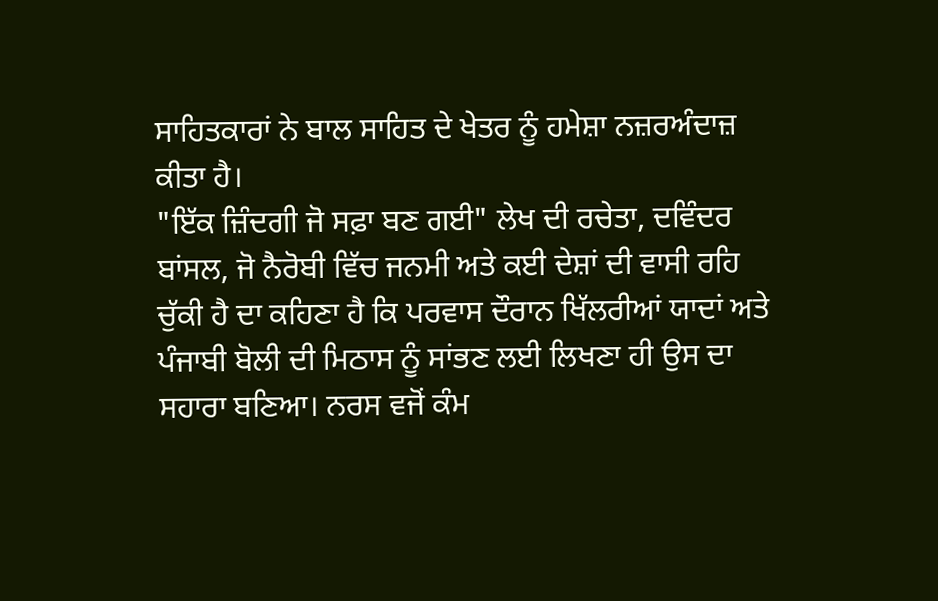ਸਾਹਿਤਕਾਰਾਂ ਨੇ ਬਾਲ ਸਾਹਿਤ ਦੇ ਖੇਤਰ ਨੂੰ ਹਮੇਸ਼ਾ ਨਜ਼ਰਅੰਦਾਜ਼ ਕੀਤਾ ਹੈ।
"ਇੱਕ ਜ਼ਿੰਦਗੀ ਜੋ ਸਫ਼ਾ ਬਣ ਗਈ" ਲੇਖ ਦੀ ਰਚੇਤਾ, ਦਵਿੰਦਰ ਬਾਂਸਲ, ਜੋ ਨੈਰੋਬੀ ਵਿੱਚ ਜਨਮੀ ਅਤੇ ਕਈ ਦੇਸ਼ਾਂ ਦੀ ਵਾਸੀ ਰਹਿ ਚੁੱਕੀ ਹੈ ਦਾ ਕਹਿਣਾ ਹੈ ਕਿ ਪਰਵਾਸ ਦੌਰਾਨ ਖਿੱਲਰੀਆਂ ਯਾਦਾਂ ਅਤੇ ਪੰਜਾਬੀ ਬੋਲੀ ਦੀ ਮਿਠਾਸ ਨੂੰ ਸਾਂਭਣ ਲਈ ਲਿਖਣਾ ਹੀ ਉਸ ਦਾ ਸਹਾਰਾ ਬਣਿਆ। ਨਰਸ ਵਜੋਂ ਕੰਮ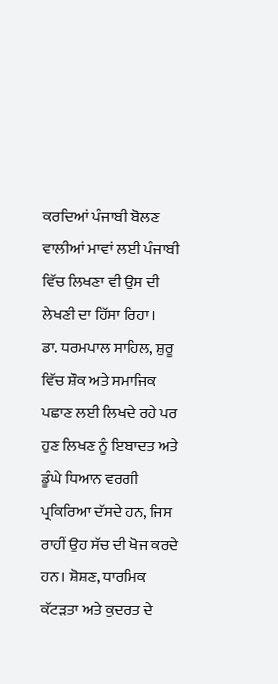ਕਰਦਿਆਂ ਪੰਜਾਬੀ ਬੋਲਣ ਵਾਲੀਆਂ ਮਾਵਾਂ ਲਈ ਪੰਜਾਬੀ ਵਿੱਚ ਲਿਖਣਾ ਵੀ ਉਸ ਦੀ ਲੇਖਣੀ ਦਾ ਹਿੱਸਾ ਰਿਹਾ।
ਡਾ. ਧਰਮਪਾਲ ਸਾਹਿਲ, ਸ਼ੁਰੂ ਵਿੱਚ ਸ਼ੌਕ ਅਤੇ ਸਮਾਜਿਕ ਪਛਾਣ ਲਈ ਲਿਖਦੇ ਰਹੇ ਪਰ ਹੁਣ ਲਿਖਣ ਨੂੰ ਇਬਾਦਤ ਅਤੇ ਡੂੰਘੇ ਧਿਆਨ ਵਰਗੀ ਪ੍ਰਕਿਰਿਆ ਦੱਸਦੇ ਹਨ, ਜਿਸ ਰਾਹੀਂ ਉਹ ਸੱਚ ਦੀ ਖੋਜ ਕਰਦੇ ਹਨ। ਸ਼ੋਸ਼ਣ, ਧਾਰਮਿਕ ਕੱਟੜਤਾ ਅਤੇ ਕੁਦਰਤ ਦੇ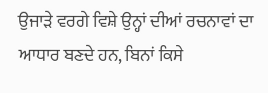ਉਜਾੜੇ ਵਰਗੇ ਵਿਸ਼ੇ ਉਨ੍ਹਾਂ ਦੀਆਂ ਰਚਨਾਵਾਂ ਦਾ ਆਧਾਰ ਬਣਦੇ ਹਨ, ਬਿਨਾਂ ਕਿਸੇ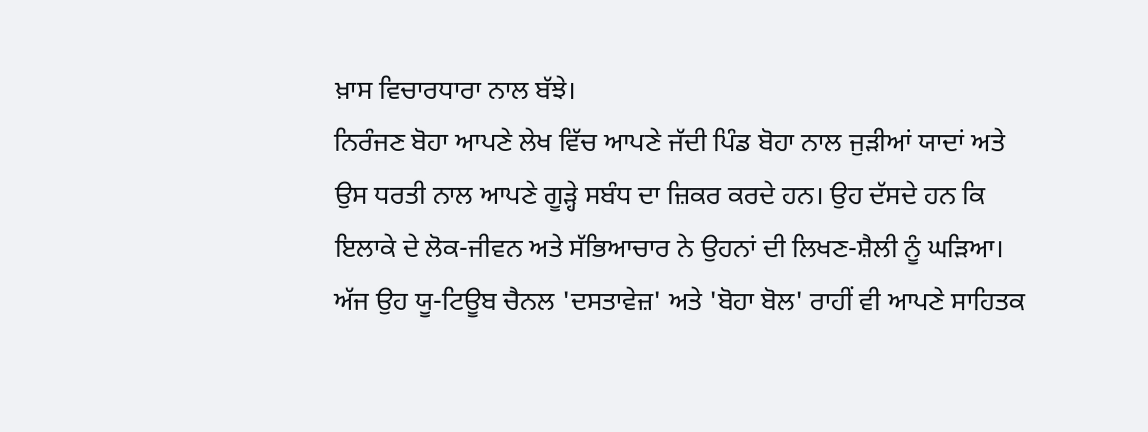ਖ਼ਾਸ ਵਿਚਾਰਧਾਰਾ ਨਾਲ ਬੱਝੇ।
ਨਿਰੰਜਣ ਬੋਹਾ ਆਪਣੇ ਲੇਖ ਵਿੱਚ ਆਪਣੇ ਜੱਦੀ ਪਿੰਡ ਬੋਹਾ ਨਾਲ ਜੁੜੀਆਂ ਯਾਦਾਂ ਅਤੇ ਉਸ ਧਰਤੀ ਨਾਲ ਆਪਣੇ ਗੂੜ੍ਹੇ ਸਬੰਧ ਦਾ ਜ਼ਿਕਰ ਕਰਦੇ ਹਨ। ਉਹ ਦੱਸਦੇ ਹਨ ਕਿ ਇਲਾਕੇ ਦੇ ਲੋਕ-ਜੀਵਨ ਅਤੇ ਸੱਭਿਆਚਾਰ ਨੇ ਉਹਨਾਂ ਦੀ ਲਿਖਣ-ਸ਼ੈਲੀ ਨੂੰ ਘੜਿਆ। ਅੱਜ ਉਹ ਯੂ-ਟਿਊਬ ਚੈਨਲ 'ਦਸਤਾਵੇਜ਼' ਅਤੇ 'ਬੋਹਾ ਬੋਲ' ਰਾਹੀਂ ਵੀ ਆਪਣੇ ਸਾਹਿਤਕ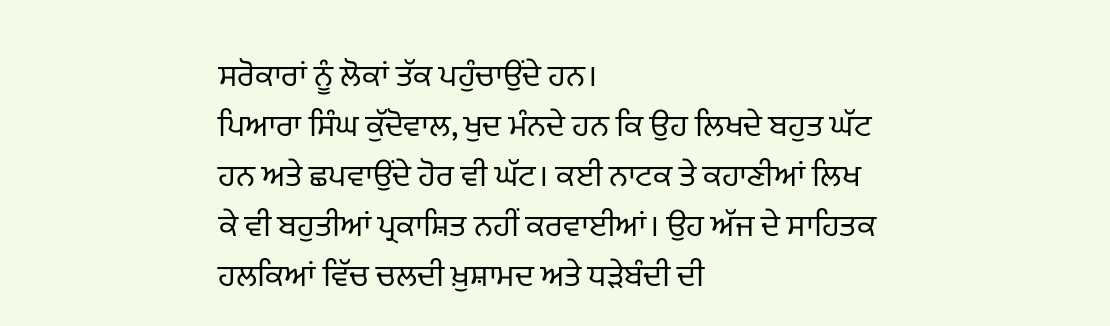ਸਰੋਕਾਰਾਂ ਨੂੰ ਲੋਕਾਂ ਤੱਕ ਪਹੁੰਚਾਉਂਦੇ ਹਨ।
ਪਿਆਰਾ ਸਿੰਘ ਕੁੱਦੋਵਾਲ, ਖੁਦ ਮੰਨਦੇ ਹਨ ਕਿ ਉਹ ਲਿਖਦੇ ਬਹੁਤ ਘੱਟ ਹਨ ਅਤੇ ਛਪਵਾਉਂਦੇ ਹੋਰ ਵੀ ਘੱਟ। ਕਈ ਨਾਟਕ ਤੇ ਕਹਾਣੀਆਂ ਲਿਖ ਕੇ ਵੀ ਬਹੁਤੀਆਂ ਪ੍ਰਕਾਸ਼ਿਤ ਨਹੀਂ ਕਰਵਾਈਆਂ। ਉਹ ਅੱਜ ਦੇ ਸਾਹਿਤਕ ਹਲਕਿਆਂ ਵਿੱਚ ਚਲਦੀ ਖ਼ੁਸ਼ਾਮਦ ਅਤੇ ਧੜੇਬੰਦੀ ਦੀ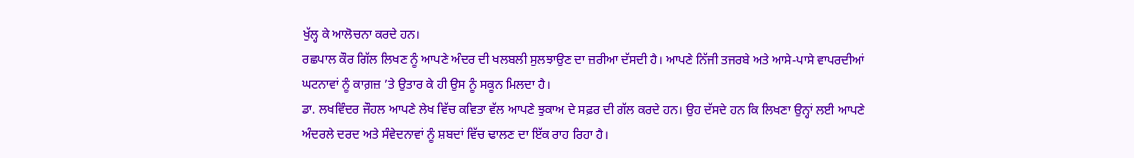ਖੁੱਲ੍ਹ ਕੇ ਆਲੋਚਨਾ ਕਰਦੇ ਹਨ।
ਰਛਪਾਲ ਕੌਰ ਗਿੱਲ ਲਿਖਣ ਨੂੰ ਆਪਣੇ ਅੰਦਰ ਦੀ ਖਲਬਲੀ ਸੁਲਝਾਉਣ ਦਾ ਜ਼ਰੀਆ ਦੱਸਦੀ ਹੈ। ਆਪਣੇ ਨਿੱਜੀ ਤਜਰਬੇ ਅਤੇ ਆਸੇ-ਪਾਸੇ ਵਾਪਰਦੀਆਂ ਘਟਨਾਵਾਂ ਨੂੰ ਕਾਗ਼ਜ਼ ’ਤੇ ਉਤਾਰ ਕੇ ਹੀ ਉਸ ਨੂੰ ਸਕੂਨ ਮਿਲਦਾ ਹੈ।
ਡਾ. ਲਖਵਿੰਦਰ ਜੌਹਲ ਆਪਣੇ ਲੇਖ ਵਿੱਚ ਕਵਿਤਾ ਵੱਲ ਆਪਣੇ ਝੁਕਾਅ ਦੇ ਸਫ਼ਰ ਦੀ ਗੱਲ ਕਰਦੇ ਹਨ। ਉਹ ਦੱਸਦੇ ਹਨ ਕਿ ਲਿਖਣਾ ਉਨ੍ਹਾਂ ਲਈ ਆਪਣੇ ਅੰਦਰਲੇ ਦਰਦ ਅਤੇ ਸੰਵੇਦਨਾਵਾਂ ਨੂੰ ਸ਼ਬਦਾਂ ਵਿੱਚ ਢਾਲਣ ਦਾ ਇੱਕ ਰਾਹ ਰਿਹਾ ਹੈ।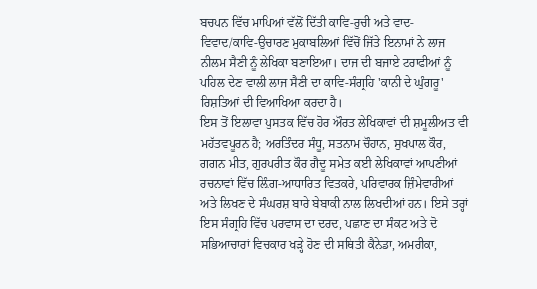ਬਚਪਨ ਵਿੱਚ ਮਾਪਿਆਂ ਵੱਲੋਂ ਦਿੱਤੀ ਕਾਵਿ-ਰੁਚੀ ਅਤੇ ਵਾਦ-ਵਿਵਾਦ/ਕਾਵਿ-ਉਚਾਰਣ ਮੁਕਾਬਲਿਆਂ ਵਿੱਚੋਂ ਜਿੱਤੇ ਇਨਾਮਾਂ ਨੇ ਲਾਜ ਨੀਲਮ ਸੈਣੀ ਨੂੰ ਲੇਖਿਕਾ ਬਣਾਇਆ। ਦਾਜ ਦੀ ਬਜਾਏ ਟਰਾਫੀਆਂ ਨੂੰ ਪਹਿਲ ਦੇਣ ਵਾਲੀ ਲਾਜ ਸੈਣੀ ਦਾ ਕਾਵਿ-ਸੰਗ੍ਰਹਿ 'ਕਾਨੀ ਦੇ ਘੁੰਗਰੂ' ਰਿਸ਼ਤਿਆਂ ਦੀ ਵਿਆਖਿਆ ਕਰਦਾ ਹੈ।
ਇਸ ਤੋਂ ਇਲਾਵਾ ਪੁਸਤਕ ਵਿੱਚ ਹੋਰ ਔਰਤ ਲੇਖਿਕਾਵਾਂ ਦੀ ਸ਼ਮੂਲੀਅਤ ਵੀ ਮਹੱਤਵਪੂਰਨ ਹੈ; ਅਰਤਿੰਦਰ ਸੰਧੂ, ਸਤਨਾਮ ਚੌਹਾਨ, ਸੁਖਪਾਲ ਕੌਰ, ਗਗਨ ਮੀਤ, ਗੁਰਪਰੀਤ ਕੌਰ ਗੈਦੂ ਸਮੇਤ ਕਈ ਲੇਖਿਕਾਵਾਂ ਆਪਣੀਆਂ ਰਚਨਾਵਾਂ ਵਿੱਚ ਲ਼ਿੰਗ-ਆਧਾਰਿਤ ਵਿਤਕਰੇ, ਪਰਿਵਾਰਕ ਜ਼ਿੰਮੇਵਾਰੀਆਂ ਅਤੇ ਲਿਖਣ ਦੇ ਸੰਘਰਸ਼ ਬਾਰੇ ਬੇਬਾਕੀ ਨਾਲ ਲਿਖਦੀਆਂ ਹਨ। ਇਸੇ ਤਰ੍ਹਾਂ ਇਸ ਸੰਗ੍ਰਹਿ ਵਿੱਚ ਪਰਵਾਸ ਦਾ ਦਰਦ, ਪਛਾਣ ਦਾ ਸੰਕਟ ਅਤੇ ਦੋ ਸਭਿਆਚਾਰਾਂ ਵਿਚਕਾਰ ਖੜ੍ਹੇ ਹੋਣ ਦੀ ਸਥਿਤੀ ਕੈਨੇਡਾ, ਅਮਰੀਕਾ,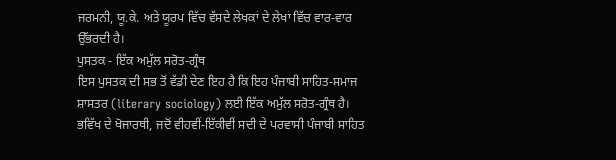ਜਰਮਨੀ, ਯੂ.ਕੇ. ਅਤੇ ਯੂਰਪ ਵਿੱਚ ਵੱਸਦੇ ਲੇਖਕਾਂ ਦੇ ਲੇਖਾਂ ਵਿੱਚ ਵਾਰ-ਵਾਰ ਉੱਭਰਦੀ ਹੈ।
ਪੁਸਤਕ - ਇੱਕ ਅਮੁੱਲ ਸਰੋਤ-ਗ੍ਰੰਥ
ਇਸ ਪੁਸਤਕ ਦੀ ਸਭ ਤੋਂ ਵੱਡੀ ਦੇਣ ਇਹ ਹੈ ਕਿ ਇਹ ਪੰਜਾਬੀ ਸਾਹਿਤ-ਸਮਾਜ ਸ਼ਾਸਤਰ (literary sociology) ਲਈ ਇੱਕ ਅਮੁੱਲ ਸਰੋਤ-ਗ੍ਰੰਥ ਹੈ। ਭਵਿੱਖ ਦੇ ਖੋਜਾਰਥੀ, ਜਦੋਂ ਵੀਹਵੀਂ-ਇੱਕੀਵੀਂ ਸਦੀ ਦੇ ਪਰਵਾਸੀ ਪੰਜਾਬੀ ਸਾਹਿਤ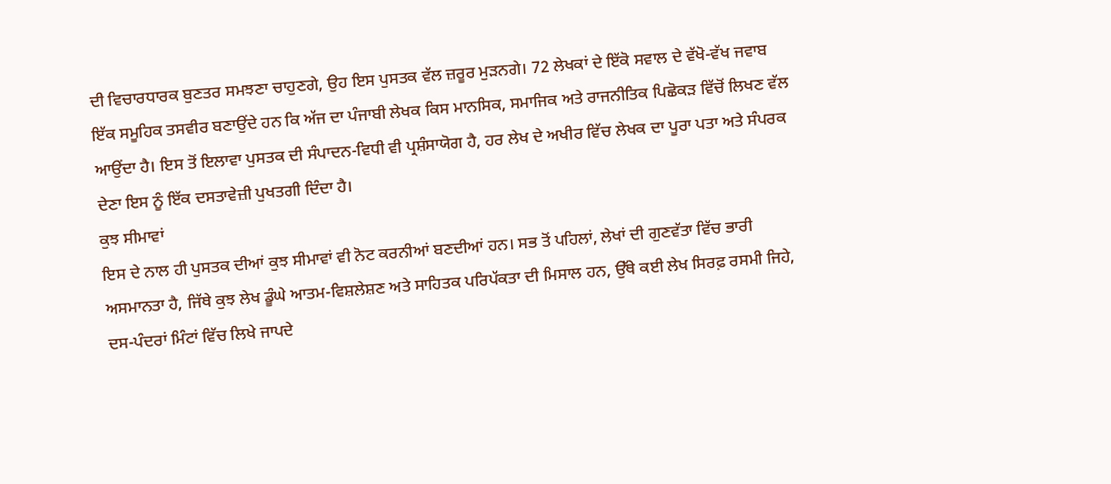ਦੀ ਵਿਚਾਰਧਾਰਕ ਬੁਣਤਰ ਸਮਝਣਾ ਚਾਹੁਣਗੇ, ਉਹ ਇਸ ਪੁਸਤਕ ਵੱਲ ਜ਼ਰੂਰ ਮੁੜਨਗੇ। 72 ਲੇਖਕਾਂ ਦੇ ਇੱਕੋ ਸਵਾਲ ਦੇ ਵੱਖੋ-ਵੱਖ ਜਵਾਬ ਇੱਕ ਸਮੂਹਿਕ ਤਸਵੀਰ ਬਣਾਉਂਦੇ ਹਨ ਕਿ ਅੱਜ ਦਾ ਪੰਜਾਬੀ ਲੇਖਕ ਕਿਸ ਮਾਨਸਿਕ, ਸਮਾਜਿਕ ਅਤੇ ਰਾਜਨੀਤਿਕ ਪਿਛੋਕੜ ਵਿੱਚੋਂ ਲਿਖਣ ਵੱਲ ਆਉਂਦਾ ਹੈ। ਇਸ ਤੋਂ ਇਲਾਵਾ ਪੁਸਤਕ ਦੀ ਸੰਪਾਦਨ-ਵਿਧੀ ਵੀ ਪ੍ਰਸ਼ੰਸਾਯੋਗ ਹੈ, ਹਰ ਲੇਖ ਦੇ ਅਖੀਰ ਵਿੱਚ ਲੇਖਕ ਦਾ ਪੂਰਾ ਪਤਾ ਅਤੇ ਸੰਪਰਕ ਦੇਣਾ ਇਸ ਨੂੰ ਇੱਕ ਦਸਤਾਵੇਜ਼ੀ ਪੁਖਤਗੀ ਦਿੰਦਾ ਹੈ।
ਕੁਝ ਸੀਮਾਵਾਂ
ਇਸ ਦੇ ਨਾਲ ਹੀ ਪੁਸਤਕ ਦੀਆਂ ਕੁਝ ਸੀਮਾਵਾਂ ਵੀ ਨੋਟ ਕਰਨੀਆਂ ਬਣਦੀਆਂ ਹਨ। ਸਭ ਤੋਂ ਪਹਿਲਾਂ, ਲੇਖਾਂ ਦੀ ਗੁਣਵੱਤਾ ਵਿੱਚ ਭਾਰੀ ਅਸਮਾਨਤਾ ਹੈ, ਜਿੱਥੇ ਕੁਝ ਲੇਖ ਡੂੰਘੇ ਆਤਮ-ਵਿਸ਼ਲੇਸ਼ਣ ਅਤੇ ਸਾਹਿਤਕ ਪਰਿਪੱਕਤਾ ਦੀ ਮਿਸਾਲ ਹਨ, ਉੱਥੇ ਕਈ ਲੇਖ ਸਿਰਫ਼ ਰਸਮੀ ਜਿਹੇ, ਦਸ-ਪੰਦਰਾਂ ਮਿੰਟਾਂ ਵਿੱਚ ਲਿਖੇ ਜਾਪਦੇ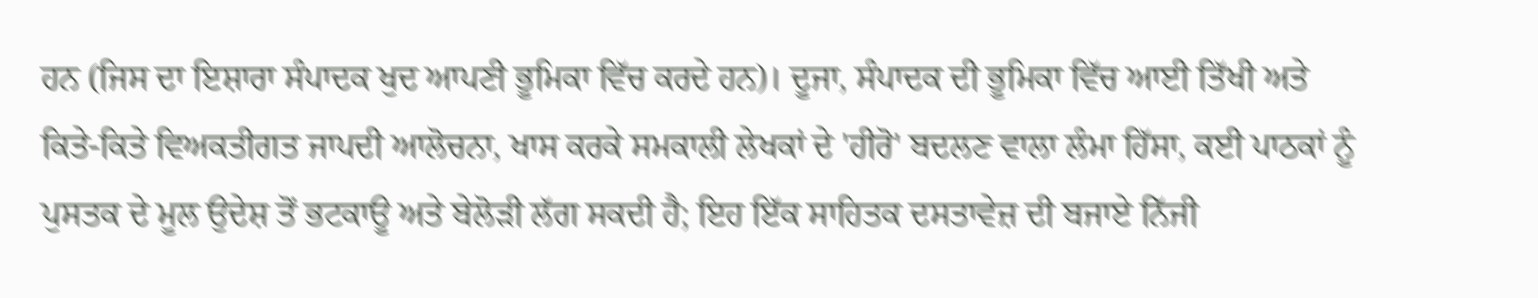ਹਨ (ਜਿਸ ਦਾ ਇਸ਼ਾਰਾ ਸੰਪਾਦਕ ਖੁਦ ਆਪਣੀ ਭੂਮਿਕਾ ਵਿੱਚ ਕਰਦੇ ਹਨ)। ਦੂਜਾ, ਸੰਪਾਦਕ ਦੀ ਭੂਮਿਕਾ ਵਿੱਚ ਆਈ ਤਿੱਖੀ ਅਤੇ ਕਿਤੇ-ਕਿਤੇ ਵਿਅਕਤੀਗਤ ਜਾਪਦੀ ਆਲੋਚਨਾ, ਖਾਸ ਕਰਕੇ ਸਮਕਾਲੀ ਲੇਖਕਾਂ ਦੇ 'ਹੀਰੋ' ਬਦਲਣ ਵਾਲਾ ਲੰਮਾ ਹਿੱਸਾ, ਕਈ ਪਾਠਕਾਂ ਨੂੰ ਪੁਸਤਕ ਦੇ ਮੂਲ ਉਦੇਸ਼ ਤੋਂ ਭਟਕਾਊ ਅਤੇ ਬੇਲੋੜੀ ਲੱਗ ਸਕਦੀ ਹੈ; ਇਹ ਇੱਕ ਸਾਹਿਤਕ ਦਸਤਾਵੇਜ਼ ਦੀ ਬਜਾਏ ਨਿੱਜੀ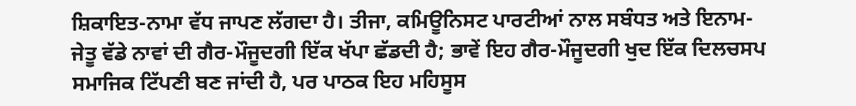ਸ਼ਿਕਾਇਤ-ਨਾਮਾ ਵੱਧ ਜਾਪਣ ਲੱਗਦਾ ਹੈ। ਤੀਜਾ, ਕਮਿਊਨਿਸਟ ਪਾਰਟੀਆਂ ਨਾਲ ਸਬੰਧਤ ਅਤੇ ਇਨਾਮ-ਜੇਤੂ ਵੱਡੇ ਨਾਵਾਂ ਦੀ ਗੈਰ-ਮੌਜੂਦਗੀ ਇੱਕ ਖੱਪਾ ਛੱਡਦੀ ਹੈ; ਭਾਵੇਂ ਇਹ ਗੈਰ-ਮੌਜੂਦਗੀ ਖੁਦ ਇੱਕ ਦਿਲਚਸਪ ਸਮਾਜਿਕ ਟਿੱਪਣੀ ਬਣ ਜਾਂਦੀ ਹੈ, ਪਰ ਪਾਠਕ ਇਹ ਮਹਿਸੂਸ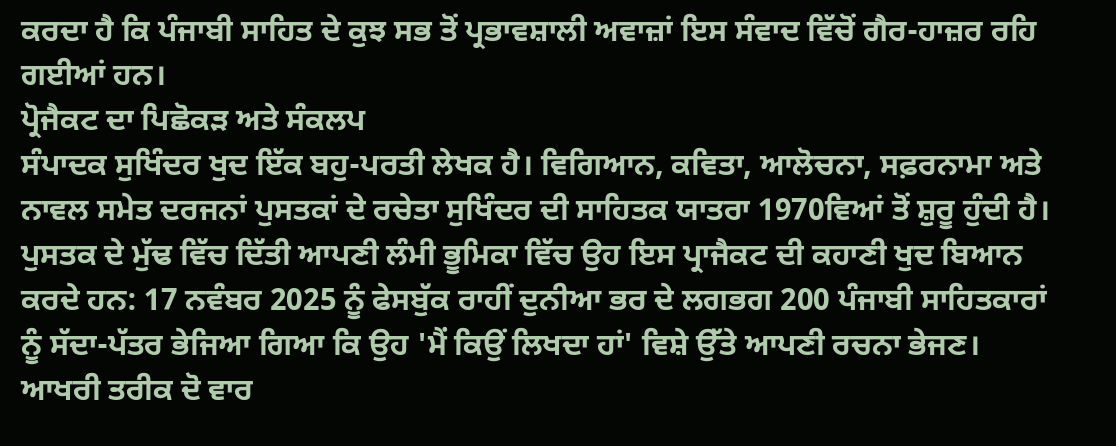ਕਰਦਾ ਹੈ ਕਿ ਪੰਜਾਬੀ ਸਾਹਿਤ ਦੇ ਕੁਝ ਸਭ ਤੋਂ ਪ੍ਰਭਾਵਸ਼ਾਲੀ ਅਵਾਜ਼ਾਂ ਇਸ ਸੰਵਾਦ ਵਿੱਚੋਂ ਗੈਰ-ਹਾਜ਼ਰ ਰਹਿ ਗਈਆਂ ਹਨ।
ਪ੍ਰੋਜੈਕਟ ਦਾ ਪਿਛੋਕੜ ਅਤੇ ਸੰਕਲਪ
ਸੰਪਾਦਕ ਸੁਖਿੰਦਰ ਖੁਦ ਇੱਕ ਬਹੁ-ਪਰਤੀ ਲੇਖਕ ਹੈ। ਵਿਗਿਆਨ, ਕਵਿਤਾ, ਆਲੋਚਨਾ, ਸਫ਼ਰਨਾਮਾ ਅਤੇ ਨਾਵਲ ਸਮੇਤ ਦਰਜਨਾਂ ਪੁਸਤਕਾਂ ਦੇ ਰਚੇਤਾ ਸੁਖਿੰਦਰ ਦੀ ਸਾਹਿਤਕ ਯਾਤਰਾ 1970ਵਿਆਂ ਤੋਂ ਸ਼ੁਰੂ ਹੁੰਦੀ ਹੈ। ਪੁਸਤਕ ਦੇ ਮੁੱਢ ਵਿੱਚ ਦਿੱਤੀ ਆਪਣੀ ਲੰਮੀ ਭੂਮਿਕਾ ਵਿੱਚ ਉਹ ਇਸ ਪ੍ਰਾਜੈਕਟ ਦੀ ਕਹਾਣੀ ਖੁਦ ਬਿਆਨ ਕਰਦੇ ਹਨ: 17 ਨਵੰਬਰ 2025 ਨੂੰ ਫੇਸਬੁੱਕ ਰਾਹੀਂ ਦੁਨੀਆ ਭਰ ਦੇ ਲਗਭਗ 200 ਪੰਜਾਬੀ ਸਾਹਿਤਕਾਰਾਂ ਨੂੰ ਸੱਦਾ-ਪੱਤਰ ਭੇਜਿਆ ਗਿਆ ਕਿ ਉਹ 'ਮੈਂ ਕਿਉਂ ਲਿਖਦਾ ਹਾਂ' ਵਿਸ਼ੇ ਉੱਤੇ ਆਪਣੀ ਰਚਨਾ ਭੇਜਣ। ਆਖਰੀ ਤਰੀਕ ਦੋ ਵਾਰ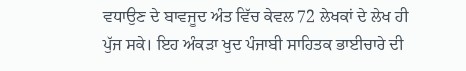ਵਧਾਉਣ ਦੇ ਬਾਵਜੂਦ ਅੰਤ ਵਿੱਚ ਕੇਵਲ 72 ਲੇਖਕਾਂ ਦੇ ਲੇਖ ਹੀ ਪੁੱਜ ਸਕੇ। ਇਹ ਅੰਕੜਾ ਖੁਦ ਪੰਜਾਬੀ ਸਾਹਿਤਕ ਭਾਈਚਾਰੇ ਦੀ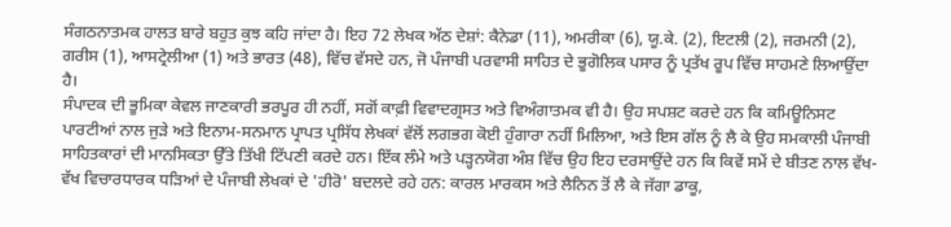ਸੰਗਠਨਾਤਮਕ ਹਾਲਤ ਬਾਰੇ ਬਹੁਤ ਕੁਝ ਕਹਿ ਜਾਂਦਾ ਹੈ। ਇਹ 72 ਲੇਖਕ ਅੱਠ ਦੇਸ਼ਾਂ: ਕੈਨੇਡਾ (11), ਅਮਰੀਕਾ (6), ਯੂ.ਕੇ. (2), ਇਟਲੀ (2), ਜਰਮਨੀ (2), ਗਰੀਸ (1), ਆਸਟ੍ਰੇਲੀਆ (1) ਅਤੇ ਭਾਰਤ (48), ਵਿੱਚ ਵੱਸਦੇ ਹਨ, ਜੋ ਪੰਜਾਬੀ ਪਰਵਾਸੀ ਸਾਹਿਤ ਦੇ ਭੂਗੋਲਿਕ ਪਸਾਰ ਨੂੰ ਪ੍ਰਤੱਖ ਰੂਪ ਵਿੱਚ ਸਾਹਮਣੇ ਲਿਆਉਂਦਾ ਹੈ।
ਸੰਪਾਦਕ ਦੀ ਭੂਮਿਕਾ ਕੇਵਲ ਜਾਣਕਾਰੀ ਭਰਪੂਰ ਹੀ ਨਹੀਂ, ਸਗੋਂ ਕਾਫ਼ੀ ਵਿਵਾਦਗ੍ਰਸਤ ਅਤੇ ਵਿਅੰਗਾਤਮਕ ਵੀ ਹੈ। ਉਹ ਸਪਸ਼ਟ ਕਰਦੇ ਹਨ ਕਿ ਕਮਿਊਨਿਸਟ ਪਾਰਟੀਆਂ ਨਾਲ ਜੁੜੇ ਅਤੇ ਇਨਾਮ-ਸਨਮਾਨ ਪ੍ਰਾਪਤ ਪ੍ਰਸਿੱਧ ਲੇਖਕਾਂ ਵੱਲੋਂ ਲਗਭਗ ਕੋਈ ਹੁੰਗਾਰਾ ਨਹੀਂ ਮਿਲਿਆ, ਅਤੇ ਇਸ ਗੱਲ ਨੂੰ ਲੈ ਕੇ ਉਹ ਸਮਕਾਲੀ ਪੰਜਾਬੀ ਸਾਹਿਤਕਾਰਾਂ ਦੀ ਮਾਨਸਿਕਤਾ ਉੱਤੇ ਤਿੱਖੀ ਟਿੱਪਣੀ ਕਰਦੇ ਹਨ। ਇੱਕ ਲੰਮੇ ਅਤੇ ਪੜ੍ਹਨਯੋਗ ਅੰਸ਼ ਵਿੱਚ ਉਹ ਇਹ ਦਰਸਾਉਂਦੇ ਹਨ ਕਿ ਕਿਵੇਂ ਸਮੇਂ ਦੇ ਬੀਤਣ ਨਾਲ ਵੱਖ-ਵੱਖ ਵਿਚਾਰਧਾਰਕ ਧੜਿਆਂ ਦੇ ਪੰਜਾਬੀ ਲੇਖਕਾਂ ਦੇ 'ਹੀਰੋ' ਬਦਲਦੇ ਰਹੇ ਹਨ: ਕਾਰਲ ਮਾਰਕਸ ਅਤੇ ਲੈਨਿਨ ਤੋਂ ਲੈ ਕੇ ਜੱਗਾ ਡਾਕੂ,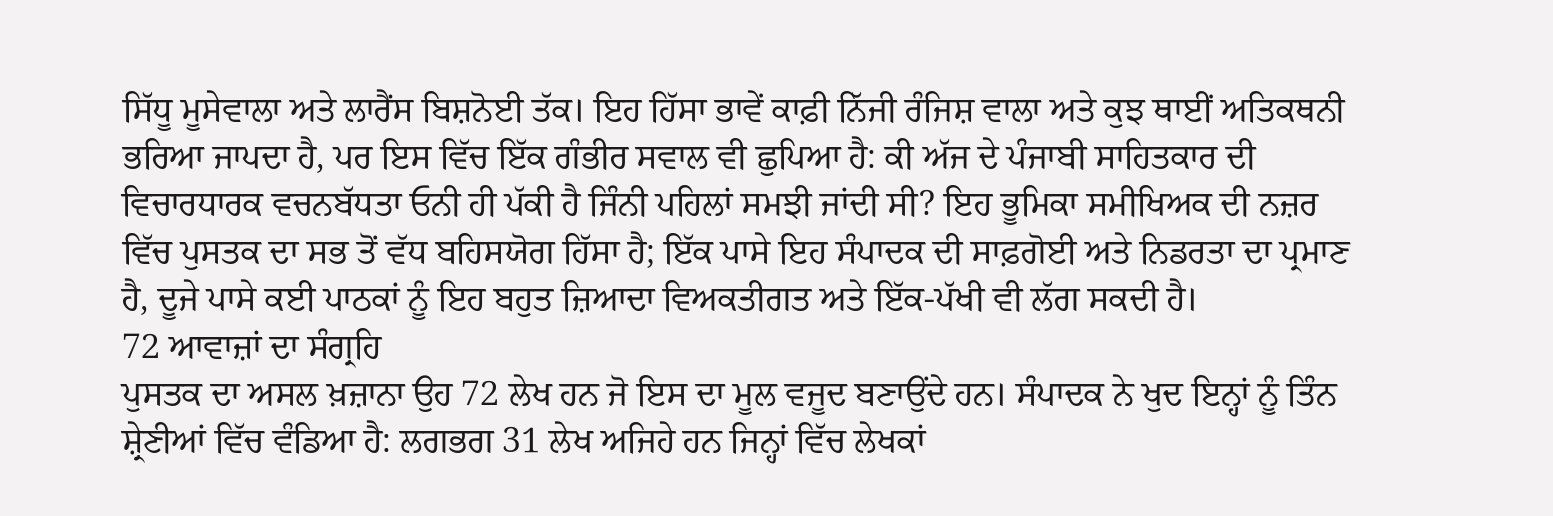ਸਿੱਧੂ ਮੂਸੇਵਾਲਾ ਅਤੇ ਲਾਰੈਂਸ ਬਿਸ਼ਨੋਈ ਤੱਕ। ਇਹ ਹਿੱਸਾ ਭਾਵੇਂ ਕਾਫ਼ੀ ਨਿੱਜੀ ਰੰਜਿਸ਼ ਵਾਲਾ ਅਤੇ ਕੁਝ ਥਾਈਂ ਅਤਿਕਥਨੀ ਭਰਿਆ ਜਾਪਦਾ ਹੈ, ਪਰ ਇਸ ਵਿੱਚ ਇੱਕ ਗੰਭੀਰ ਸਵਾਲ ਵੀ ਛੁਪਿਆ ਹੈ: ਕੀ ਅੱਜ ਦੇ ਪੰਜਾਬੀ ਸਾਹਿਤਕਾਰ ਦੀ ਵਿਚਾਰਧਾਰਕ ਵਚਨਬੱਧਤਾ ਓਨੀ ਹੀ ਪੱਕੀ ਹੈ ਜਿੰਨੀ ਪਹਿਲਾਂ ਸਮਝੀ ਜਾਂਦੀ ਸੀ? ਇਹ ਭੂਮਿਕਾ ਸਮੀਖਿਅਕ ਦੀ ਨਜ਼ਰ ਵਿੱਚ ਪੁਸਤਕ ਦਾ ਸਭ ਤੋਂ ਵੱਧ ਬਹਿਸਯੋਗ ਹਿੱਸਾ ਹੈ; ਇੱਕ ਪਾਸੇ ਇਹ ਸੰਪਾਦਕ ਦੀ ਸਾਫ਼ਗੋਈ ਅਤੇ ਨਿਡਰਤਾ ਦਾ ਪ੍ਰਮਾਣ ਹੈ, ਦੂਜੇ ਪਾਸੇ ਕਈ ਪਾਠਕਾਂ ਨੂੰ ਇਹ ਬਹੁਤ ਜ਼ਿਆਦਾ ਵਿਅਕਤੀਗਤ ਅਤੇ ਇੱਕ-ਪੱਖੀ ਵੀ ਲੱਗ ਸਕਦੀ ਹੈ।
72 ਆਵਾਜ਼ਾਂ ਦਾ ਸੰਗ੍ਰਹਿ
ਪੁਸਤਕ ਦਾ ਅਸਲ ਖ਼ਜ਼ਾਨਾ ਉਹ 72 ਲੇਖ ਹਨ ਜੋ ਇਸ ਦਾ ਮੂਲ ਵਜੂਦ ਬਣਾਉਂਦੇ ਹਨ। ਸੰਪਾਦਕ ਨੇ ਖੁਦ ਇਨ੍ਹਾਂ ਨੂੰ ਤਿੰਨ ਸ਼੍ਰੇਣੀਆਂ ਵਿੱਚ ਵੰਡਿਆ ਹੈ: ਲਗਭਗ 31 ਲੇਖ ਅਜਿਹੇ ਹਨ ਜਿਨ੍ਹਾਂ ਵਿੱਚ ਲੇਖਕਾਂ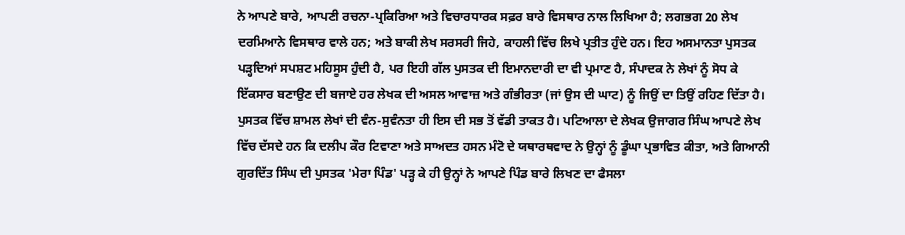ਨੇ ਆਪਣੇ ਬਾਰੇ, ਆਪਣੀ ਰਚਨਾ-ਪ੍ਰਕਿਰਿਆ ਅਤੇ ਵਿਚਾਰਧਾਰਕ ਸਫ਼ਰ ਬਾਰੇ ਵਿਸਥਾਰ ਨਾਲ ਲਿਖਿਆ ਹੈ; ਲਗਭਗ 20 ਲੇਖ ਦਰਮਿਆਨੇ ਵਿਸਥਾਰ ਵਾਲੇ ਹਨ; ਅਤੇ ਬਾਕੀ ਲੇਖ ਸਰਸਰੀ ਜਿਹੇ, ਕਾਹਲੀ ਵਿੱਚ ਲਿਖੇ ਪ੍ਰਤੀਤ ਹੁੰਦੇ ਹਨ। ਇਹ ਅਸਮਾਨਤਾ ਪੁਸਤਕ ਪੜ੍ਹਦਿਆਂ ਸਪਸ਼ਟ ਮਹਿਸੂਸ ਹੁੰਦੀ ਹੈ, ਪਰ ਇਹੀ ਗੱਲ ਪੁਸਤਕ ਦੀ ਇਮਾਨਦਾਰੀ ਦਾ ਵੀ ਪ੍ਰਮਾਣ ਹੈ, ਸੰਪਾਦਕ ਨੇ ਲੇਖਾਂ ਨੂੰ ਸੋਧ ਕੇ ਇੱਕਸਾਰ ਬਣਾਉਣ ਦੀ ਬਜਾਏ ਹਰ ਲੇਖਕ ਦੀ ਅਸਲ ਆਵਾਜ਼ ਅਤੇ ਗੰਭੀਰਤਾ (ਜਾਂ ਉਸ ਦੀ ਘਾਟ) ਨੂੰ ਜਿਉਂ ਦਾ ਤਿਉਂ ਰਹਿਣ ਦਿੱਤਾ ਹੈ।
ਪੁਸਤਕ ਵਿੱਚ ਸ਼ਾਮਲ ਲੇਖਾਂ ਦੀ ਵੰਨ-ਸੁਵੰਨਤਾ ਹੀ ਇਸ ਦੀ ਸਭ ਤੋਂ ਵੱਡੀ ਤਾਕਤ ਹੈ। ਪਟਿਆਲਾ ਦੇ ਲੇਖਕ ਉਜਾਗਰ ਸਿੰਘ ਆਪਣੇ ਲੇਖ ਵਿੱਚ ਦੱਸਦੇ ਹਨ ਕਿ ਦਲੀਪ ਕੌਰ ਟਿਵਾਣਾ ਅਤੇ ਸਾਅਦਤ ਹਸਨ ਮੰਟੋ ਦੇ ਯਥਾਰਥਵਾਦ ਨੇ ਉਨ੍ਹਾਂ ਨੂੰ ਡੂੰਘਾ ਪ੍ਰਭਾਵਿਤ ਕੀਤਾ, ਅਤੇ ਗਿਆਨੀ ਗੁਰਦਿੱਤ ਸਿੰਘ ਦੀ ਪੁਸਤਕ 'ਮੇਰਾ ਪਿੰਡ' ਪੜ੍ਹ ਕੇ ਹੀ ਉਨ੍ਹਾਂ ਨੇ ਆਪਣੇ ਪਿੰਡ ਬਾਰੇ ਲਿਖਣ ਦਾ ਫੈਸਲਾ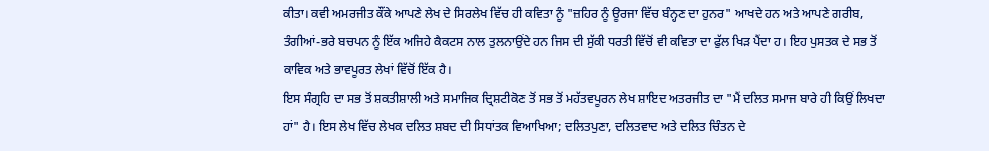ਕੀਤਾ। ਕਵੀ ਅਮਰਜੀਤ ਕੌਂਕੇ ਆਪਣੇ ਲੇਖ ਦੇ ਸਿਰਲੇਖ ਵਿੱਚ ਹੀ ਕਵਿਤਾ ਨੂੰ "ਜ਼ਹਿਰ ਨੂੰ ਊਰਜਾ ਵਿੱਚ ਬੰਨ੍ਹਣ ਦਾ ਹੁਨਰ" ਆਖਦੇ ਹਨ ਅਤੇ ਆਪਣੇ ਗਰੀਬ, ਤੰਗੀਆਂ-ਭਰੇ ਬਚਪਨ ਨੂੰ ਇੱਕ ਅਜਿਹੇ ਕੈਕਟਸ ਨਾਲ ਤੁਲਨਾਉਂਦੇ ਹਨ ਜਿਸ ਦੀ ਸੁੱਕੀ ਧਰਤੀ ਵਿੱਚੋਂ ਵੀ ਕਵਿਤਾ ਦਾ ਫੁੱਲ ਖਿੜ ਪੈਂਦਾ ਹ। ਇਹ ਪੁਸਤਕ ਦੇ ਸਭ ਤੋਂ ਕਾਵਿਕ ਅਤੇ ਭਾਵਪੂਰਤ ਲੇਖਾਂ ਵਿੱਚੋਂ ਇੱਕ ਹੈ।
ਇਸ ਸੰਗ੍ਰਹਿ ਦਾ ਸਭ ਤੋਂ ਸ਼ਕਤੀਸ਼ਾਲੀ ਅਤੇ ਸਮਾਜਿਕ ਦ੍ਰਿਸ਼ਟੀਕੋਣ ਤੋਂ ਸਭ ਤੋਂ ਮਹੱਤਵਪੂਰਨ ਲੇਖ ਸ਼ਾਇਦ ਅਤਰਜੀਤ ਦਾ "ਮੈਂ ਦਲਿਤ ਸਮਾਜ ਬਾਰੇ ਹੀ ਕਿਉਂ ਲਿਖਦਾ ਹਾਂ" ਹੈ। ਇਸ ਲੇਖ ਵਿੱਚ ਲੇਖਕ ਦਲਿਤ ਸ਼ਬਦ ਦੀ ਸਿਧਾਂਤਕ ਵਿਆਖਿਆ; ਦਲਿਤਪੁਣਾ, ਦਲਿਤਵਾਦ ਅਤੇ ਦਲਿਤ ਚਿੰਤਨ ਦੇ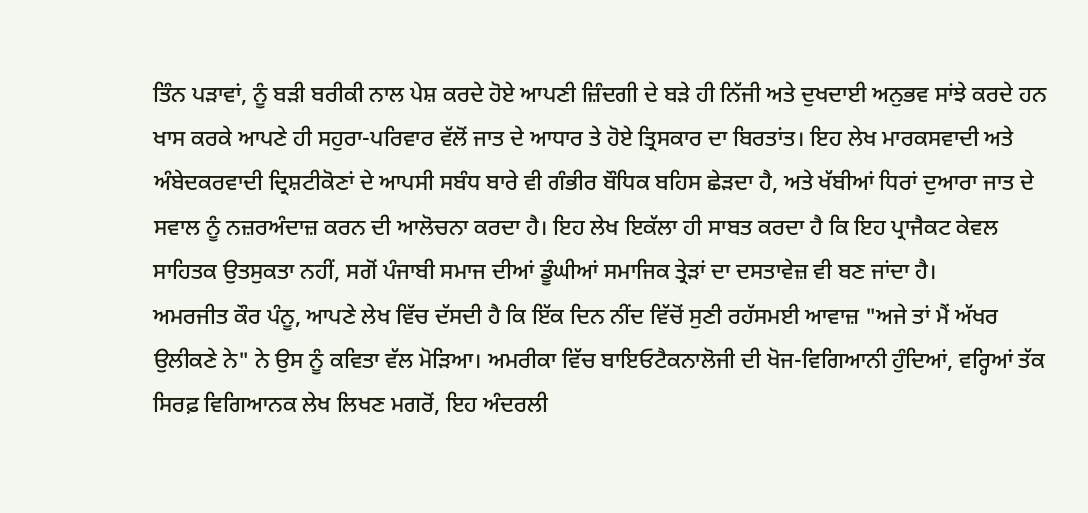ਤਿੰਨ ਪੜਾਵਾਂ, ਨੂੰ ਬੜੀ ਬਰੀਕੀ ਨਾਲ ਪੇਸ਼ ਕਰਦੇ ਹੋਏ ਆਪਣੀ ਜ਼ਿੰਦਗੀ ਦੇ ਬੜੇ ਹੀ ਨਿੱਜੀ ਅਤੇ ਦੁਖਦਾਈ ਅਨੁਭਵ ਸਾਂਝੇ ਕਰਦੇ ਹਨ ਖਾਸ ਕਰਕੇ ਆਪਣੇ ਹੀ ਸਹੁਰਾ-ਪਰਿਵਾਰ ਵੱਲੋਂ ਜਾਤ ਦੇ ਆਧਾਰ ਤੇ ਹੋਏ ਤ੍ਰਿਸਕਾਰ ਦਾ ਬਿਰਤਾਂਤ। ਇਹ ਲੇਖ ਮਾਰਕਸਵਾਦੀ ਅਤੇ ਅੰਬੇਦਕਰਵਾਦੀ ਦ੍ਰਿਸ਼ਟੀਕੋਣਾਂ ਦੇ ਆਪਸੀ ਸਬੰਧ ਬਾਰੇ ਵੀ ਗੰਭੀਰ ਬੌਧਿਕ ਬਹਿਸ ਛੇੜਦਾ ਹੈ, ਅਤੇ ਖੱਬੀਆਂ ਧਿਰਾਂ ਦੁਆਰਾ ਜਾਤ ਦੇ ਸਵਾਲ ਨੂੰ ਨਜ਼ਰਅੰਦਾਜ਼ ਕਰਨ ਦੀ ਆਲੋਚਨਾ ਕਰਦਾ ਹੈ। ਇਹ ਲੇਖ ਇਕੱਲਾ ਹੀ ਸਾਬਤ ਕਰਦਾ ਹੈ ਕਿ ਇਹ ਪ੍ਰਾਜੈਕਟ ਕੇਵਲ ਸਾਹਿਤਕ ਉਤਸੁਕਤਾ ਨਹੀਂ, ਸਗੋਂ ਪੰਜਾਬੀ ਸਮਾਜ ਦੀਆਂ ਡੂੰਘੀਆਂ ਸਮਾਜਿਕ ਤ੍ਰੇੜਾਂ ਦਾ ਦਸਤਾਵੇਜ਼ ਵੀ ਬਣ ਜਾਂਦਾ ਹੈ।
ਅਮਰਜੀਤ ਕੌਰ ਪੰਨੂ, ਆਪਣੇ ਲੇਖ ਵਿੱਚ ਦੱਸਦੀ ਹੈ ਕਿ ਇੱਕ ਦਿਨ ਨੀਂਦ ਵਿੱਚੋਂ ਸੁਣੀ ਰਹੱਸਮਈ ਆਵਾਜ਼ "ਅਜੇ ਤਾਂ ਮੈਂ ਅੱਖਰ ਉਲੀਕਣੇ ਨੇ" ਨੇ ਉਸ ਨੂੰ ਕਵਿਤਾ ਵੱਲ ਮੋੜਿਆ। ਅਮਰੀਕਾ ਵਿੱਚ ਬਾਇਓਟੈਕਨਾਲੋਜੀ ਦੀ ਖੋਜ-ਵਿਗਿਆਨੀ ਹੁੰਦਿਆਂ, ਵਰ੍ਹਿਆਂ ਤੱਕ ਸਿਰਫ਼ ਵਿਗਿਆਨਕ ਲੇਖ ਲਿਖਣ ਮਗਰੋਂ, ਇਹ ਅੰਦਰਲੀ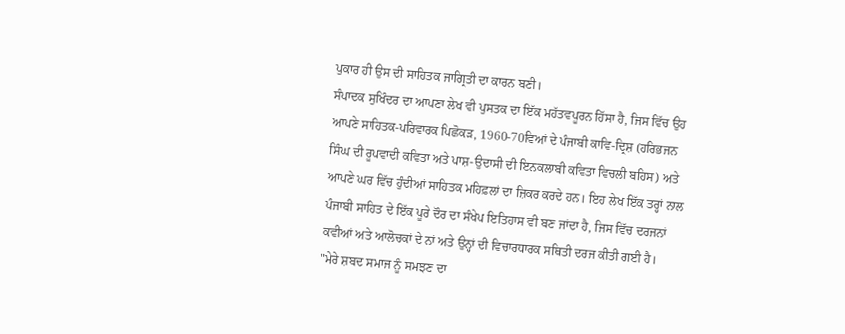ਪੁਕਾਰ ਹੀ ਉਸ ਦੀ ਸਾਹਿਤਕ ਜਾਗ੍ਰਿਤੀ ਦਾ ਕਾਰਨ ਬਣੀ।
ਸੰਪਾਦਕ ਸੁਖਿੰਦਰ ਦਾ ਆਪਣਾ ਲੇਖ ਵੀ ਪੁਸਤਕ ਦਾ ਇੱਕ ਮਹੱਤਵਪੂਰਨ ਹਿੱਸਾ ਹੈ, ਜਿਸ ਵਿੱਚ ਉਹ ਆਪਣੇ ਸਾਹਿਤਕ-ਪਰਿਵਾਰਕ ਪਿਛੋਕੜ, 1960-70ਵਿਆਂ ਦੇ ਪੰਜਾਬੀ ਕਾਵਿ-ਦ੍ਰਿਸ਼ (ਹਰਿਭਜਨ ਸਿੰਘ ਦੀ ਰੂਪਵਾਦੀ ਕਵਿਤਾ ਅਤੇ ਪਾਸ਼-ਉਦਾਸੀ ਦੀ ਇਨਕਲਾਬੀ ਕਵਿਤਾ ਵਿਚਲੀ ਬਹਿਸ) ਅਤੇ ਆਪਣੇ ਘਰ ਵਿੱਚ ਹੁੰਦੀਆਂ ਸਾਹਿਤਕ ਮਹਿਫ਼ਲਾਂ ਦਾ ਜ਼ਿਕਰ ਕਰਦੇ ਹਨ। ਇਹ ਲੇਖ ਇੱਕ ਤਰ੍ਹਾਂ ਨਾਲ ਪੰਜਾਬੀ ਸਾਹਿਤ ਦੇ ਇੱਕ ਪੂਰੇ ਦੌਰ ਦਾ ਸੰਖੇਪ ਇਤਿਹਾਸ ਵੀ ਬਣ ਜਾਂਦਾ ਹੈ, ਜਿਸ ਵਿੱਚ ਦਰਜਨਾਂ ਕਵੀਆਂ ਅਤੇ ਆਲੋਚਕਾਂ ਦੇ ਨਾਂ ਅਤੇ ਉਨ੍ਹਾਂ ਦੀ ਵਿਚਾਰਧਾਰਕ ਸਥਿਤੀ ਦਰਜ ਕੀਤੀ ਗਈ ਹੈ।
"ਮੇਰੇ ਸ਼ਬਦ ਸਮਾਜ ਨੂੰ ਸਮਝਣ ਦਾ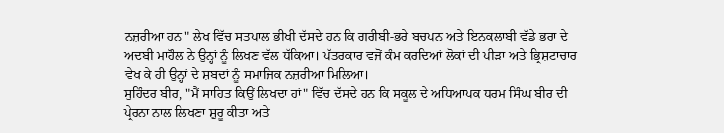ਨਜ਼ਰੀਆ ਹਨ" ਲੇਖ ਵਿੱਚ ਸਤਪਾਲ ਭੀਖੀ ਦੱਸਦੇ ਹਨ ਕਿ ਗਰੀਬੀ-ਭਰੇ ਬਚਪਨ ਅਤੇ ਇਨਕਲਾਬੀ ਵੱਡੇ ਭਰਾ ਦੇ ਅਦਬੀ ਮਾਹੌਲ ਨੇ ਉਨ੍ਹਾਂ ਨੂੰ ਲਿਖਣ ਵੱਲ ਧੱਕਿਆ। ਪੱਤਰਕਾਰ ਵਜੋਂ ਕੰਮ ਕਰਦਿਆਂ ਲੋਕਾਂ ਦੀ ਪੀੜਾ ਅਤੇ ਭ੍ਰਿਸ਼ਟਾਚਾਰ ਵੇਖ ਕੇ ਹੀ ਉਨ੍ਹਾਂ ਦੇ ਸ਼ਬਦਾਂ ਨੂੰ ਸਮਾਜਿਕ ਨਜ਼ਰੀਆ ਮਿਲਿਆ।
ਸੁਹਿੰਦਰ ਬੀਰ, "ਮੈਂ ਸਾਹਿਤ ਕਿਉਂ ਲਿਖਦਾ ਹਾਂ" ਵਿੱਚ ਦੱਸਦੇ ਹਨ ਕਿ ਸਕੂਲ ਦੇ ਅਧਿਆਪਕ ਧਰਮ ਸਿੰਘ ਬੀਰ ਦੀ ਪ੍ਰੇਰਨਾ ਨਾਲ ਲਿਖਣਾ ਸ਼ੁਰੂ ਕੀਤਾ ਅਤੇ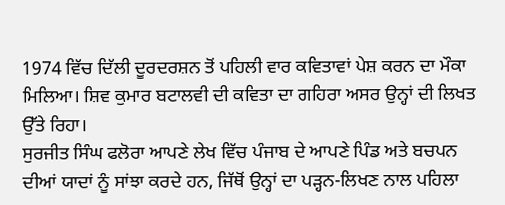1974 ਵਿੱਚ ਦਿੱਲੀ ਦੂਰਦਰਸ਼ਨ ਤੋਂ ਪਹਿਲੀ ਵਾਰ ਕਵਿਤਾਵਾਂ ਪੇਸ਼ ਕਰਨ ਦਾ ਮੌਕਾ ਮਿਲਿਆ। ਸ਼ਿਵ ਕੁਮਾਰ ਬਟਾਲਵੀ ਦੀ ਕਵਿਤਾ ਦਾ ਗਹਿਰਾ ਅਸਰ ਉਨ੍ਹਾਂ ਦੀ ਲਿਖਤ ਉੱਤੇ ਰਿਹਾ।
ਸੁਰਜੀਤ ਸਿੰਘ ਫਲੋਰਾ ਆਪਣੇ ਲੇਖ ਵਿੱਚ ਪੰਜਾਬ ਦੇ ਆਪਣੇ ਪਿੰਡ ਅਤੇ ਬਚਪਨ ਦੀਆਂ ਯਾਦਾਂ ਨੂੰ ਸਾਂਝਾ ਕਰਦੇ ਹਨ, ਜਿੱਥੋਂ ਉਨ੍ਹਾਂ ਦਾ ਪੜ੍ਹਨ-ਲਿਖਣ ਨਾਲ ਪਹਿਲਾ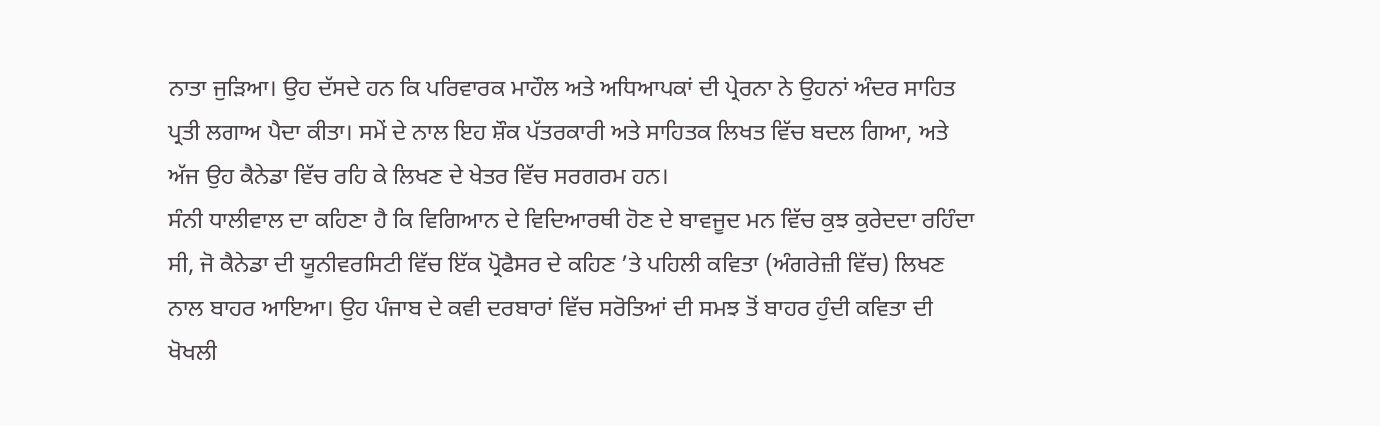ਨਾਤਾ ਜੁੜਿਆ। ਉਹ ਦੱਸਦੇ ਹਨ ਕਿ ਪਰਿਵਾਰਕ ਮਾਹੌਲ ਅਤੇ ਅਧਿਆਪਕਾਂ ਦੀ ਪ੍ਰੇਰਨਾ ਨੇ ਉਹਨਾਂ ਅੰਦਰ ਸਾਹਿਤ ਪ੍ਰਤੀ ਲਗਾਅ ਪੈਦਾ ਕੀਤਾ। ਸਮੇਂ ਦੇ ਨਾਲ ਇਹ ਸ਼ੌਕ ਪੱਤਰਕਾਰੀ ਅਤੇ ਸਾਹਿਤਕ ਲਿਖਤ ਵਿੱਚ ਬਦਲ ਗਿਆ, ਅਤੇ ਅੱਜ ਉਹ ਕੈਨੇਡਾ ਵਿੱਚ ਰਹਿ ਕੇ ਲਿਖਣ ਦੇ ਖੇਤਰ ਵਿੱਚ ਸਰਗਰਮ ਹਨ।
ਸੰਨੀ ਧਾਲੀਵਾਲ ਦਾ ਕਹਿਣਾ ਹੈ ਕਿ ਵਿਗਿਆਨ ਦੇ ਵਿਦਿਆਰਥੀ ਹੋਣ ਦੇ ਬਾਵਜੂਦ ਮਨ ਵਿੱਚ ਕੁਝ ਕੁਰੇਦਦਾ ਰਹਿੰਦਾ ਸੀ, ਜੋ ਕੈਨੇਡਾ ਦੀ ਯੂਨੀਵਰਸਿਟੀ ਵਿੱਚ ਇੱਕ ਪ੍ਰੋਫੈਸਰ ਦੇ ਕਹਿਣ ’ਤੇ ਪਹਿਲੀ ਕਵਿਤਾ (ਅੰਗਰੇਜ਼ੀ ਵਿੱਚ) ਲਿਖਣ ਨਾਲ ਬਾਹਰ ਆਇਆ। ਉਹ ਪੰਜਾਬ ਦੇ ਕਵੀ ਦਰਬਾਰਾਂ ਵਿੱਚ ਸਰੋਤਿਆਂ ਦੀ ਸਮਝ ਤੋਂ ਬਾਹਰ ਹੁੰਦੀ ਕਵਿਤਾ ਦੀ ਖੋਖਲੀ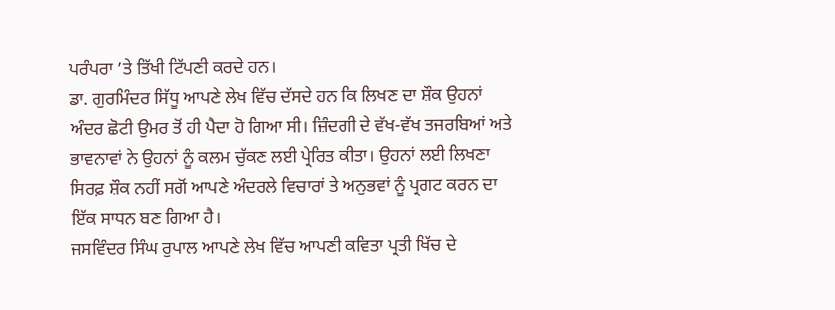ਪਰੰਪਰਾ ’ਤੇ ਤਿੱਖੀ ਟਿੱਪਣੀ ਕਰਦੇ ਹਨ।
ਡਾ. ਗੁਰਮਿੰਦਰ ਸਿੱਧੂ ਆਪਣੇ ਲੇਖ ਵਿੱਚ ਦੱਸਦੇ ਹਨ ਕਿ ਲਿਖਣ ਦਾ ਸ਼ੌਕ ਉਹਨਾਂ ਅੰਦਰ ਛੋਟੀ ਉਮਰ ਤੋਂ ਹੀ ਪੈਦਾ ਹੋ ਗਿਆ ਸੀ। ਜ਼ਿੰਦਗੀ ਦੇ ਵੱਖ-ਵੱਖ ਤਜਰਬਿਆਂ ਅਤੇ ਭਾਵਨਾਵਾਂ ਨੇ ਉਹਨਾਂ ਨੂੰ ਕਲਮ ਚੁੱਕਣ ਲਈ ਪ੍ਰੇਰਿਤ ਕੀਤਾ। ਉਹਨਾਂ ਲਈ ਲਿਖਣਾ ਸਿਰਫ਼ ਸ਼ੌਕ ਨਹੀਂ ਸਗੋਂ ਆਪਣੇ ਅੰਦਰਲੇ ਵਿਚਾਰਾਂ ਤੇ ਅਨੁਭਵਾਂ ਨੂੰ ਪ੍ਰਗਟ ਕਰਨ ਦਾ ਇੱਕ ਸਾਧਨ ਬਣ ਗਿਆ ਹੈ।
ਜਸਵਿੰਦਰ ਸਿੰਘ ਰੁਪਾਲ ਆਪਣੇ ਲੇਖ ਵਿੱਚ ਆਪਣੀ ਕਵਿਤਾ ਪ੍ਰਤੀ ਖਿੱਚ ਦੇ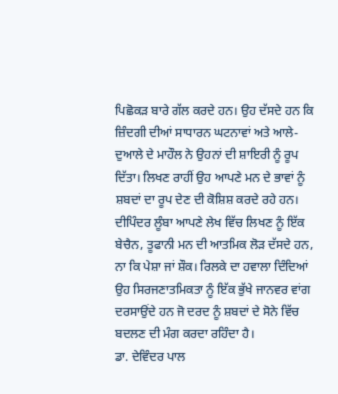ਪਿਛੋਕੜ ਬਾਰੇ ਗੱਲ ਕਰਦੇ ਹਨ। ਉਹ ਦੱਸਦੇ ਹਨ ਕਿ ਜ਼ਿੰਦਗੀ ਦੀਆਂ ਸਾਧਾਰਨ ਘਟਨਾਵਾਂ ਅਤੇ ਆਲੇ-ਦੁਆਲੇ ਦੇ ਮਾਹੌਲ ਨੇ ਉਹਨਾਂ ਦੀ ਸ਼ਾਇਰੀ ਨੂੰ ਰੂਪ ਦਿੱਤਾ। ਲਿਖਣ ਰਾਹੀਂ ਉਹ ਆਪਣੇ ਮਨ ਦੇ ਭਾਵਾਂ ਨੂੰ ਸ਼ਬਦਾਂ ਦਾ ਰੂਪ ਦੇਣ ਦੀ ਕੋਸ਼ਿਸ਼ ਕਰਦੇ ਰਹੇ ਹਨ।
ਦੀਪਿੰਦਰ ਲੂੰਬਾ ਆਪਣੇ ਲੇਖ ਵਿੱਚ ਲਿਖਣ ਨੂੰ ਇੱਕ ਬੇਚੈਨ, ਤੂਫਾਨੀ ਮਨ ਦੀ ਆਤਮਿਕ ਲੋੜ ਦੱਸਦੇ ਹਨ, ਨਾ ਕਿ ਪੇਸ਼ਾ ਜਾਂ ਸ਼ੌਕ। ਰਿਲਕੇ ਦਾ ਹਵਾਲਾ ਦਿੰਦਿਆਂ ਉਹ ਸਿਰਜਣਾਤਮਿਕਤਾ ਨੂੰ ਇੱਕ ਭੁੱਖੇ ਜਾਨਵਰ ਵਾਂਗ ਦਰਸਾਉਂਦੇ ਹਨ ਜੋ ਦਰਦ ਨੂੰ ਸ਼ਬਦਾਂ ਦੇ ਸੋਨੇ ਵਿੱਚ ਬਦਲਣ ਦੀ ਮੰਗ ਕਰਦਾ ਰਹਿੰਦਾ ਹੈ।
ਡਾ. ਦੇਵਿੰਦਰ ਪਾਲ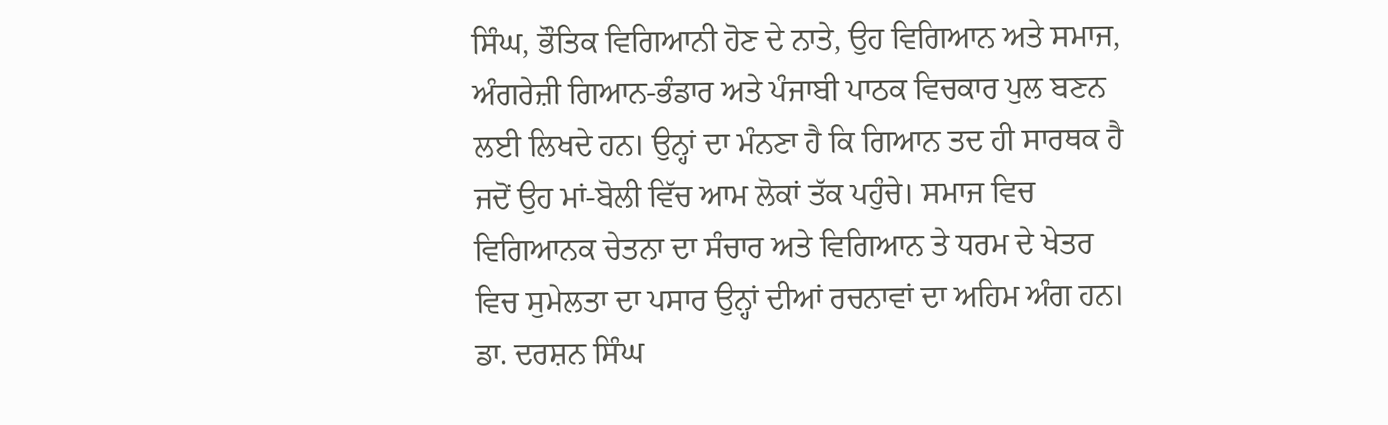ਸਿੰਘ, ਭੌਤਿਕ ਵਿਗਿਆਨੀ ਹੋਣ ਦੇ ਨਾਤੇ, ਉਹ ਵਿਗਿਆਨ ਅਤੇ ਸਮਾਜ, ਅੰਗਰੇਜ਼ੀ ਗਿਆਨ-ਭੰਡਾਰ ਅਤੇ ਪੰਜਾਬੀ ਪਾਠਕ ਵਿਚਕਾਰ ਪੁਲ ਬਣਨ ਲਈ ਲਿਖਦੇ ਹਨ। ਉਨ੍ਹਾਂ ਦਾ ਮੰਨਣਾ ਹੈ ਕਿ ਗਿਆਨ ਤਦ ਹੀ ਸਾਰਥਕ ਹੈ ਜਦੋਂ ਉਹ ਮਾਂ-ਬੋਲੀ ਵਿੱਚ ਆਮ ਲੋਕਾਂ ਤੱਕ ਪਹੁੰਚੇ। ਸਮਾਜ ਵਿਚ ਵਿਗਿਆਨਕ ਚੇਤਨਾ ਦਾ ਸੰਚਾਰ ਅਤੇ ਵਿਗਿਆਨ ਤੇ ਧਰਮ ਦੇ ਖੇਤਰ ਵਿਚ ਸੁਮੇਲਤਾ ਦਾ ਪਸਾਰ ਉਨ੍ਹਾਂ ਦੀਆਂ ਰਚਨਾਵਾਂ ਦਾ ਅਹਿਮ ਅੰਗ ਹਨ।
ਡਾ. ਦਰਸ਼ਨ ਸਿੰਘ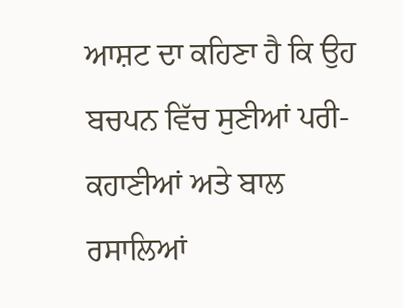ਆਸ਼ਟ ਦਾ ਕਹਿਣਾ ਹੈ ਕਿ ਉਹ ਬਚਪਨ ਵਿੱਚ ਸੁਣੀਆਂ ਪਰੀ-ਕਹਾਣੀਆਂ ਅਤੇ ਬਾਲ ਰਸਾਲਿਆਂ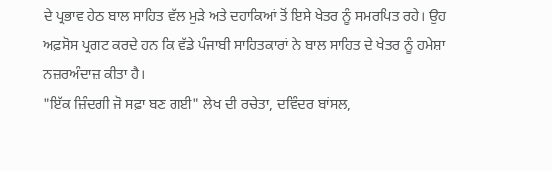ਦੇ ਪ੍ਰਭਾਵ ਹੇਠ ਬਾਲ ਸਾਹਿਤ ਵੱਲ ਮੁੜੇ ਅਤੇ ਦਹਾਕਿਆਂ ਤੋਂ ਇਸੇ ਖੇਤਰ ਨੂੰ ਸਮਰਪਿਤ ਰਹੇ। ਉਹ ਅਫ਼ਸੋਸ ਪ੍ਰਗਟ ਕਰਦੇ ਹਨ ਕਿ ਵੱਡੇ ਪੰਜਾਬੀ ਸਾਹਿਤਕਾਰਾਂ ਨੇ ਬਾਲ ਸਾਹਿਤ ਦੇ ਖੇਤਰ ਨੂੰ ਹਮੇਸ਼ਾ ਨਜ਼ਰਅੰਦਾਜ਼ ਕੀਤਾ ਹੈ।
"ਇੱਕ ਜ਼ਿੰਦਗੀ ਜੋ ਸਫ਼ਾ ਬਣ ਗਈ" ਲੇਖ ਦੀ ਰਚੇਤਾ, ਦਵਿੰਦਰ ਬਾਂਸਲ,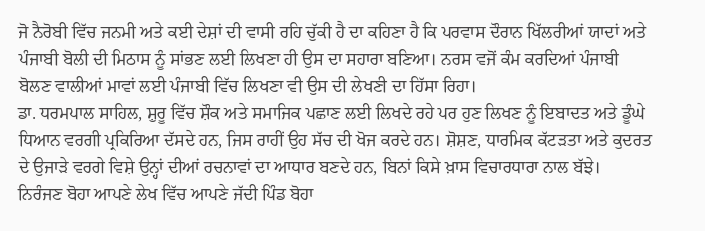ਜੋ ਨੈਰੋਬੀ ਵਿੱਚ ਜਨਮੀ ਅਤੇ ਕਈ ਦੇਸ਼ਾਂ ਦੀ ਵਾਸੀ ਰਹਿ ਚੁੱਕੀ ਹੈ ਦਾ ਕਹਿਣਾ ਹੈ ਕਿ ਪਰਵਾਸ ਦੌਰਾਨ ਖਿੱਲਰੀਆਂ ਯਾਦਾਂ ਅਤੇ ਪੰਜਾਬੀ ਬੋਲੀ ਦੀ ਮਿਠਾਸ ਨੂੰ ਸਾਂਭਣ ਲਈ ਲਿਖਣਾ ਹੀ ਉਸ ਦਾ ਸਹਾਰਾ ਬਣਿਆ। ਨਰਸ ਵਜੋਂ ਕੰਮ ਕਰਦਿਆਂ ਪੰਜਾਬੀ ਬੋਲਣ ਵਾਲੀਆਂ ਮਾਵਾਂ ਲਈ ਪੰਜਾਬੀ ਵਿੱਚ ਲਿਖਣਾ ਵੀ ਉਸ ਦੀ ਲੇਖਣੀ ਦਾ ਹਿੱਸਾ ਰਿਹਾ।
ਡਾ. ਧਰਮਪਾਲ ਸਾਹਿਲ, ਸ਼ੁਰੂ ਵਿੱਚ ਸ਼ੌਕ ਅਤੇ ਸਮਾਜਿਕ ਪਛਾਣ ਲਈ ਲਿਖਦੇ ਰਹੇ ਪਰ ਹੁਣ ਲਿਖਣ ਨੂੰ ਇਬਾਦਤ ਅਤੇ ਡੂੰਘੇ ਧਿਆਨ ਵਰਗੀ ਪ੍ਰਕਿਰਿਆ ਦੱਸਦੇ ਹਨ, ਜਿਸ ਰਾਹੀਂ ਉਹ ਸੱਚ ਦੀ ਖੋਜ ਕਰਦੇ ਹਨ। ਸ਼ੋਸ਼ਣ, ਧਾਰਮਿਕ ਕੱਟੜਤਾ ਅਤੇ ਕੁਦਰਤ ਦੇ ਉਜਾੜੇ ਵਰਗੇ ਵਿਸ਼ੇ ਉਨ੍ਹਾਂ ਦੀਆਂ ਰਚਨਾਵਾਂ ਦਾ ਆਧਾਰ ਬਣਦੇ ਹਨ, ਬਿਨਾਂ ਕਿਸੇ ਖ਼ਾਸ ਵਿਚਾਰਧਾਰਾ ਨਾਲ ਬੱਝੇ।
ਨਿਰੰਜਣ ਬੋਹਾ ਆਪਣੇ ਲੇਖ ਵਿੱਚ ਆਪਣੇ ਜੱਦੀ ਪਿੰਡ ਬੋਹਾ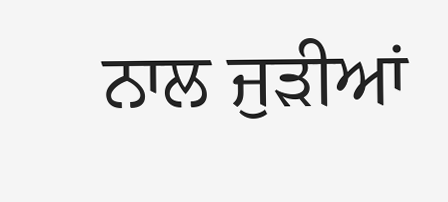ਨਾਲ ਜੁੜੀਆਂ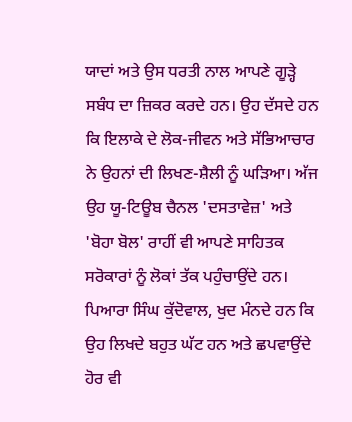ਯਾਦਾਂ ਅਤੇ ਉਸ ਧਰਤੀ ਨਾਲ ਆਪਣੇ ਗੂੜ੍ਹੇ ਸਬੰਧ ਦਾ ਜ਼ਿਕਰ ਕਰਦੇ ਹਨ। ਉਹ ਦੱਸਦੇ ਹਨ ਕਿ ਇਲਾਕੇ ਦੇ ਲੋਕ-ਜੀਵਨ ਅਤੇ ਸੱਭਿਆਚਾਰ ਨੇ ਉਹਨਾਂ ਦੀ ਲਿਖਣ-ਸ਼ੈਲੀ ਨੂੰ ਘੜਿਆ। ਅੱਜ ਉਹ ਯੂ-ਟਿਊਬ ਚੈਨਲ 'ਦਸਤਾਵੇਜ਼' ਅਤੇ 'ਬੋਹਾ ਬੋਲ' ਰਾਹੀਂ ਵੀ ਆਪਣੇ ਸਾਹਿਤਕ ਸਰੋਕਾਰਾਂ ਨੂੰ ਲੋਕਾਂ ਤੱਕ ਪਹੁੰਚਾਉਂਦੇ ਹਨ।
ਪਿਆਰਾ ਸਿੰਘ ਕੁੱਦੋਵਾਲ, ਖੁਦ ਮੰਨਦੇ ਹਨ ਕਿ ਉਹ ਲਿਖਦੇ ਬਹੁਤ ਘੱਟ ਹਨ ਅਤੇ ਛਪਵਾਉਂਦੇ ਹੋਰ ਵੀ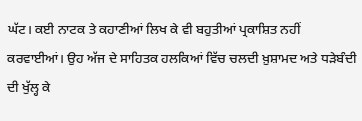ਘੱਟ। ਕਈ ਨਾਟਕ ਤੇ ਕਹਾਣੀਆਂ ਲਿਖ ਕੇ ਵੀ ਬਹੁਤੀਆਂ ਪ੍ਰਕਾਸ਼ਿਤ ਨਹੀਂ ਕਰਵਾਈਆਂ। ਉਹ ਅੱਜ ਦੇ ਸਾਹਿਤਕ ਹਲਕਿਆਂ ਵਿੱਚ ਚਲਦੀ ਖ਼ੁਸ਼ਾਮਦ ਅਤੇ ਧੜੇਬੰਦੀ ਦੀ ਖੁੱਲ੍ਹ ਕੇ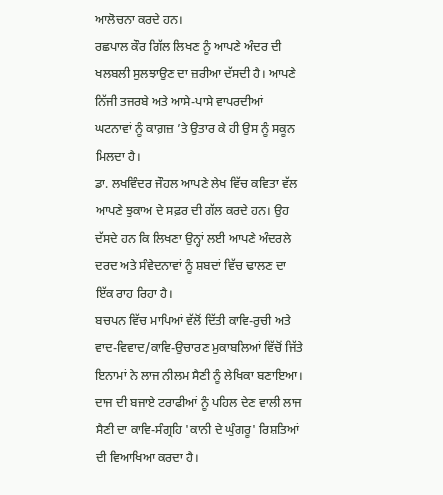ਆਲੋਚਨਾ ਕਰਦੇ ਹਨ।
ਰਛਪਾਲ ਕੌਰ ਗਿੱਲ ਲਿਖਣ ਨੂੰ ਆਪਣੇ ਅੰਦਰ ਦੀ ਖਲਬਲੀ ਸੁਲਝਾਉਣ ਦਾ ਜ਼ਰੀਆ ਦੱਸਦੀ ਹੈ। ਆਪਣੇ ਨਿੱਜੀ ਤਜਰਬੇ ਅਤੇ ਆਸੇ-ਪਾਸੇ ਵਾਪਰਦੀਆਂ ਘਟਨਾਵਾਂ ਨੂੰ ਕਾਗ਼ਜ਼ ’ਤੇ ਉਤਾਰ ਕੇ ਹੀ ਉਸ ਨੂੰ ਸਕੂਨ ਮਿਲਦਾ ਹੈ।
ਡਾ. ਲਖਵਿੰਦਰ ਜੌਹਲ ਆਪਣੇ ਲੇਖ ਵਿੱਚ ਕਵਿਤਾ ਵੱਲ ਆਪਣੇ ਝੁਕਾਅ ਦੇ ਸਫ਼ਰ ਦੀ ਗੱਲ ਕਰਦੇ ਹਨ। ਉਹ ਦੱਸਦੇ ਹਨ ਕਿ ਲਿਖਣਾ ਉਨ੍ਹਾਂ ਲਈ ਆਪਣੇ ਅੰਦਰਲੇ ਦਰਦ ਅਤੇ ਸੰਵੇਦਨਾਵਾਂ ਨੂੰ ਸ਼ਬਦਾਂ ਵਿੱਚ ਢਾਲਣ ਦਾ ਇੱਕ ਰਾਹ ਰਿਹਾ ਹੈ।
ਬਚਪਨ ਵਿੱਚ ਮਾਪਿਆਂ ਵੱਲੋਂ ਦਿੱਤੀ ਕਾਵਿ-ਰੁਚੀ ਅਤੇ ਵਾਦ-ਵਿਵਾਦ/ਕਾਵਿ-ਉਚਾਰਣ ਮੁਕਾਬਲਿਆਂ ਵਿੱਚੋਂ ਜਿੱਤੇ ਇਨਾਮਾਂ ਨੇ ਲਾਜ ਨੀਲਮ ਸੈਣੀ ਨੂੰ ਲੇਖਿਕਾ ਬਣਾਇਆ। ਦਾਜ ਦੀ ਬਜਾਏ ਟਰਾਫੀਆਂ ਨੂੰ ਪਹਿਲ ਦੇਣ ਵਾਲੀ ਲਾਜ ਸੈਣੀ ਦਾ ਕਾਵਿ-ਸੰਗ੍ਰਹਿ 'ਕਾਨੀ ਦੇ ਘੁੰਗਰੂ' ਰਿਸ਼ਤਿਆਂ ਦੀ ਵਿਆਖਿਆ ਕਰਦਾ ਹੈ।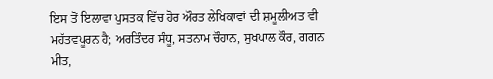ਇਸ ਤੋਂ ਇਲਾਵਾ ਪੁਸਤਕ ਵਿੱਚ ਹੋਰ ਔਰਤ ਲੇਖਿਕਾਵਾਂ ਦੀ ਸ਼ਮੂਲੀਅਤ ਵੀ ਮਹੱਤਵਪੂਰਨ ਹੈ; ਅਰਤਿੰਦਰ ਸੰਧੂ, ਸਤਨਾਮ ਚੌਹਾਨ, ਸੁਖਪਾਲ ਕੌਰ, ਗਗਨ ਮੀਤ,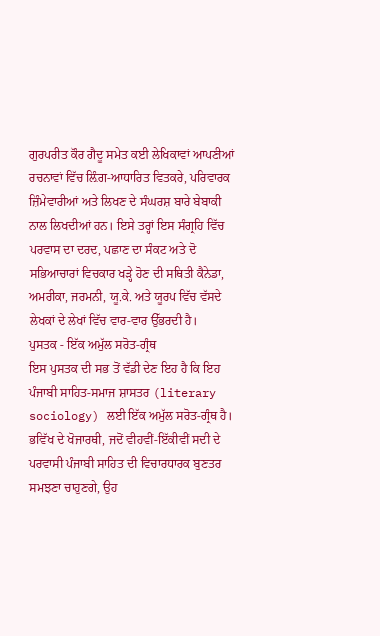ਗੁਰਪਰੀਤ ਕੌਰ ਗੈਦੂ ਸਮੇਤ ਕਈ ਲੇਖਿਕਾਵਾਂ ਆਪਣੀਆਂ ਰਚਨਾਵਾਂ ਵਿੱਚ ਲ਼ਿੰਗ-ਆਧਾਰਿਤ ਵਿਤਕਰੇ, ਪਰਿਵਾਰਕ ਜ਼ਿੰਮੇਵਾਰੀਆਂ ਅਤੇ ਲਿਖਣ ਦੇ ਸੰਘਰਸ਼ ਬਾਰੇ ਬੇਬਾਕੀ ਨਾਲ ਲਿਖਦੀਆਂ ਹਨ। ਇਸੇ ਤਰ੍ਹਾਂ ਇਸ ਸੰਗ੍ਰਹਿ ਵਿੱਚ ਪਰਵਾਸ ਦਾ ਦਰਦ, ਪਛਾਣ ਦਾ ਸੰਕਟ ਅਤੇ ਦੋ ਸਭਿਆਚਾਰਾਂ ਵਿਚਕਾਰ ਖੜ੍ਹੇ ਹੋਣ ਦੀ ਸਥਿਤੀ ਕੈਨੇਡਾ, ਅਮਰੀਕਾ, ਜਰਮਨੀ, ਯੂ.ਕੇ. ਅਤੇ ਯੂਰਪ ਵਿੱਚ ਵੱਸਦੇ ਲੇਖਕਾਂ ਦੇ ਲੇਖਾਂ ਵਿੱਚ ਵਾਰ-ਵਾਰ ਉੱਭਰਦੀ ਹੈ।
ਪੁਸਤਕ - ਇੱਕ ਅਮੁੱਲ ਸਰੋਤ-ਗ੍ਰੰਥ
ਇਸ ਪੁਸਤਕ ਦੀ ਸਭ ਤੋਂ ਵੱਡੀ ਦੇਣ ਇਹ ਹੈ ਕਿ ਇਹ ਪੰਜਾਬੀ ਸਾਹਿਤ-ਸਮਾਜ ਸ਼ਾਸਤਰ (literary sociology) ਲਈ ਇੱਕ ਅਮੁੱਲ ਸਰੋਤ-ਗ੍ਰੰਥ ਹੈ। ਭਵਿੱਖ ਦੇ ਖੋਜਾਰਥੀ, ਜਦੋਂ ਵੀਹਵੀਂ-ਇੱਕੀਵੀਂ ਸਦੀ ਦੇ ਪਰਵਾਸੀ ਪੰਜਾਬੀ ਸਾਹਿਤ ਦੀ ਵਿਚਾਰਧਾਰਕ ਬੁਣਤਰ ਸਮਝਣਾ ਚਾਹੁਣਗੇ, ਉਹ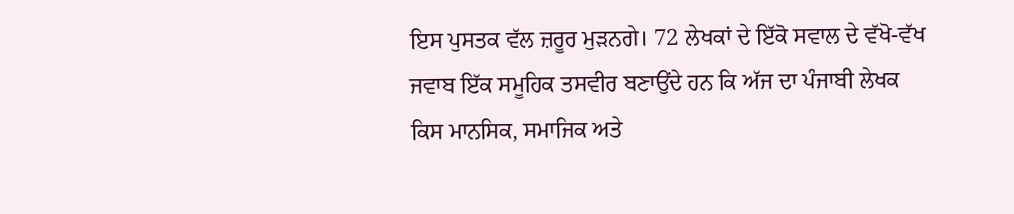ਇਸ ਪੁਸਤਕ ਵੱਲ ਜ਼ਰੂਰ ਮੁੜਨਗੇ। 72 ਲੇਖਕਾਂ ਦੇ ਇੱਕੋ ਸਵਾਲ ਦੇ ਵੱਖੋ-ਵੱਖ ਜਵਾਬ ਇੱਕ ਸਮੂਹਿਕ ਤਸਵੀਰ ਬਣਾਉਂਦੇ ਹਨ ਕਿ ਅੱਜ ਦਾ ਪੰਜਾਬੀ ਲੇਖਕ ਕਿਸ ਮਾਨਸਿਕ, ਸਮਾਜਿਕ ਅਤੇ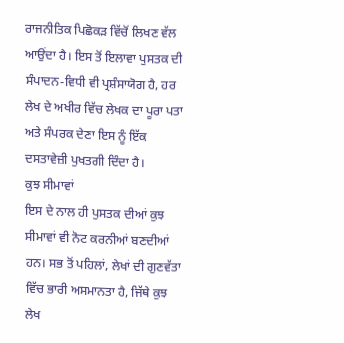ਰਾਜਨੀਤਿਕ ਪਿਛੋਕੜ ਵਿੱਚੋਂ ਲਿਖਣ ਵੱਲ ਆਉਂਦਾ ਹੈ। ਇਸ ਤੋਂ ਇਲਾਵਾ ਪੁਸਤਕ ਦੀ ਸੰਪਾਦਨ-ਵਿਧੀ ਵੀ ਪ੍ਰਸ਼ੰਸਾਯੋਗ ਹੈ, ਹਰ ਲੇਖ ਦੇ ਅਖੀਰ ਵਿੱਚ ਲੇਖਕ ਦਾ ਪੂਰਾ ਪਤਾ ਅਤੇ ਸੰਪਰਕ ਦੇਣਾ ਇਸ ਨੂੰ ਇੱਕ ਦਸਤਾਵੇਜ਼ੀ ਪੁਖਤਗੀ ਦਿੰਦਾ ਹੈ।
ਕੁਝ ਸੀਮਾਵਾਂ
ਇਸ ਦੇ ਨਾਲ ਹੀ ਪੁਸਤਕ ਦੀਆਂ ਕੁਝ ਸੀਮਾਵਾਂ ਵੀ ਨੋਟ ਕਰਨੀਆਂ ਬਣਦੀਆਂ ਹਨ। ਸਭ ਤੋਂ ਪਹਿਲਾਂ, ਲੇਖਾਂ ਦੀ ਗੁਣਵੱਤਾ ਵਿੱਚ ਭਾਰੀ ਅਸਮਾਨਤਾ ਹੈ, ਜਿੱਥੇ ਕੁਝ ਲੇਖ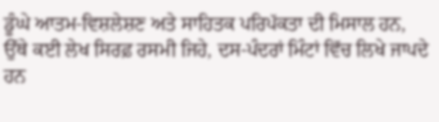ਡੂੰਘੇ ਆਤਮ-ਵਿਸ਼ਲੇਸ਼ਣ ਅਤੇ ਸਾਹਿਤਕ ਪਰਿਪੱਕਤਾ ਦੀ ਮਿਸਾਲ ਹਨ, ਉੱਥੇ ਕਈ ਲੇਖ ਸਿਰਫ਼ ਰਸਮੀ ਜਿਹੇ, ਦਸ-ਪੰਦਰਾਂ ਮਿੰਟਾਂ ਵਿੱਚ ਲਿਖੇ ਜਾਪਦੇ ਹਨ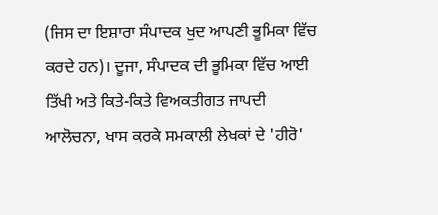(ਜਿਸ ਦਾ ਇਸ਼ਾਰਾ ਸੰਪਾਦਕ ਖੁਦ ਆਪਣੀ ਭੂਮਿਕਾ ਵਿੱਚ ਕਰਦੇ ਹਨ)। ਦੂਜਾ, ਸੰਪਾਦਕ ਦੀ ਭੂਮਿਕਾ ਵਿੱਚ ਆਈ ਤਿੱਖੀ ਅਤੇ ਕਿਤੇ-ਕਿਤੇ ਵਿਅਕਤੀਗਤ ਜਾਪਦੀ ਆਲੋਚਨਾ, ਖਾਸ ਕਰਕੇ ਸਮਕਾਲੀ ਲੇਖਕਾਂ ਦੇ 'ਹੀਰੋ'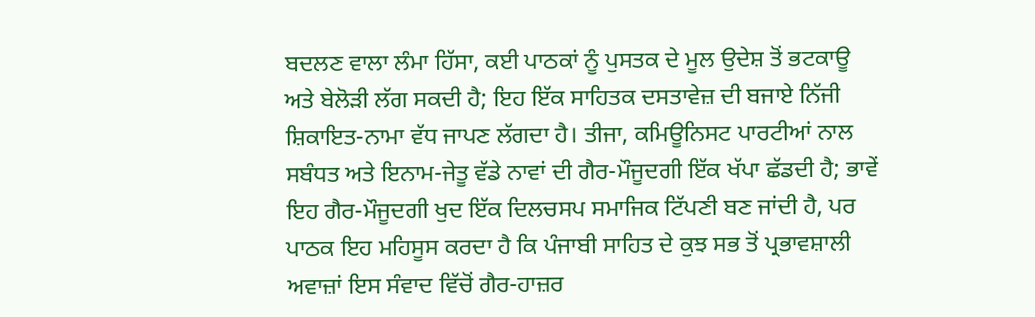ਬਦਲਣ ਵਾਲਾ ਲੰਮਾ ਹਿੱਸਾ, ਕਈ ਪਾਠਕਾਂ ਨੂੰ ਪੁਸਤਕ ਦੇ ਮੂਲ ਉਦੇਸ਼ ਤੋਂ ਭਟਕਾਊ ਅਤੇ ਬੇਲੋੜੀ ਲੱਗ ਸਕਦੀ ਹੈ; ਇਹ ਇੱਕ ਸਾਹਿਤਕ ਦਸਤਾਵੇਜ਼ ਦੀ ਬਜਾਏ ਨਿੱਜੀ ਸ਼ਿਕਾਇਤ-ਨਾਮਾ ਵੱਧ ਜਾਪਣ ਲੱਗਦਾ ਹੈ। ਤੀਜਾ, ਕਮਿਊਨਿਸਟ ਪਾਰਟੀਆਂ ਨਾਲ ਸਬੰਧਤ ਅਤੇ ਇਨਾਮ-ਜੇਤੂ ਵੱਡੇ ਨਾਵਾਂ ਦੀ ਗੈਰ-ਮੌਜੂਦਗੀ ਇੱਕ ਖੱਪਾ ਛੱਡਦੀ ਹੈ; ਭਾਵੇਂ ਇਹ ਗੈਰ-ਮੌਜੂਦਗੀ ਖੁਦ ਇੱਕ ਦਿਲਚਸਪ ਸਮਾਜਿਕ ਟਿੱਪਣੀ ਬਣ ਜਾਂਦੀ ਹੈ, ਪਰ ਪਾਠਕ ਇਹ ਮਹਿਸੂਸ ਕਰਦਾ ਹੈ ਕਿ ਪੰਜਾਬੀ ਸਾਹਿਤ ਦੇ ਕੁਝ ਸਭ ਤੋਂ ਪ੍ਰਭਾਵਸ਼ਾਲੀ ਅਵਾਜ਼ਾਂ ਇਸ ਸੰਵਾਦ ਵਿੱਚੋਂ ਗੈਰ-ਹਾਜ਼ਰ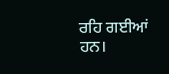ਰਹਿ ਗਈਆਂ ਹਨ।